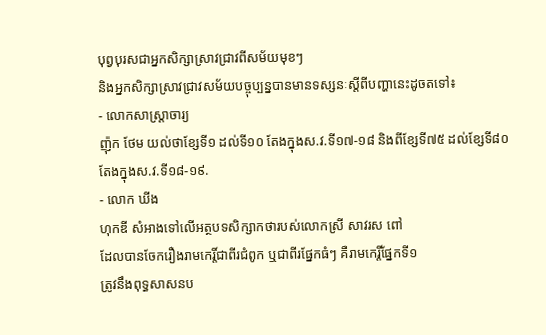បុព្វបុរសជាអ្នកសិក្សាស្រាវជ្រាវពីសម័យមុខៗ
និងអ្នកសិក្សាស្រាវជ្រាវសម័យបច្ចុប្បន្នបានមានទស្សនៈស្ដីពីបញ្ហានេះដូចតទៅ៖
- លោកសាស្ដ្រាចារ្យ
ញ៉ុក ថែម យល់ថាខ្សែទី១ ដល់ទី១០ តែងក្នុងស.វ.ទី១៧-១៨ និងពីខ្សែទី៧៥ ដល់ខ្សែទី៨០
តែងក្នុងស.វ.ទី១៨-១៩.
- លោក ឃីង
ហុកឌី សំអាងទៅលើអត្ថបទសិក្សាកថារបស់លោកស្រី សាវរស ពៅ
ដែលបានចែករឿងរាមកេរ្តិ៍ជាពីរជំពូក ឬជាពីរផ្នែកធំៗ គឺរាមកេរ្តិ៍ផ្នែកទី១
ត្រូវនឹងពុទ្ធសាសនប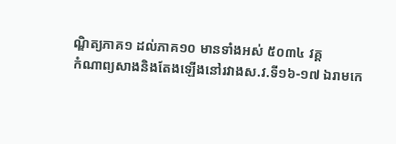ណ្ឌិត្យភាគ១ ដល់ភាគ១០ មានទាំងអស់ ៥០៣៤ វគ្គ
កំណាព្យសាងនិងតែងឡើងនៅរវាងស.វ.ទី១៦-១៧ ឯរាមកេ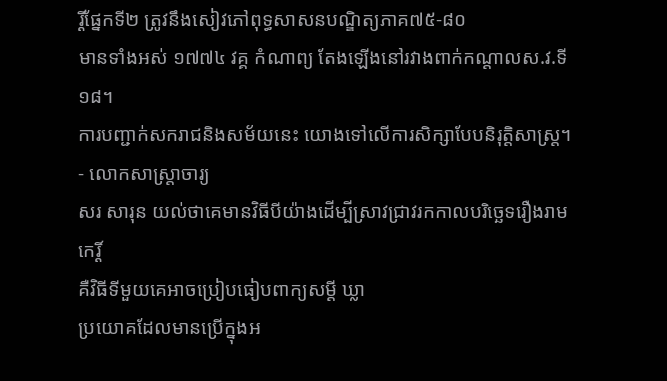រ្តិ៍ផ្នែកទី២ ត្រូវនឹងសៀវភៅពុទ្ធសាសនបណ្ឌិត្យភាគ៧៥-៨០
មានទាំងអស់ ១៧៧៤ វគ្គ កំណាព្យ តែងឡើងនៅរវាងពាក់កណ្ដាលស.វ.ទី១៨។
ការបញ្ជាក់សករាជនិងសម័យនេះ យោងទៅលើការសិក្សាបែបនិរុត្តិសាស្ត្រ។
- លោកសាស្ត្រាចារ្យ
សរ សារុន យល់ថាគេមានវិធីបីយ៉ាងដើម្បីស្រាវជ្រាវរកកាលបរិច្ឆេទរឿងរាមកេរ្តិ៍
គឺវិធីទីមួយគេអាចប្រៀបធៀបពាក្យសម្ដី ឃ្លា
ប្រយោគដែលមានប្រើក្នុងអ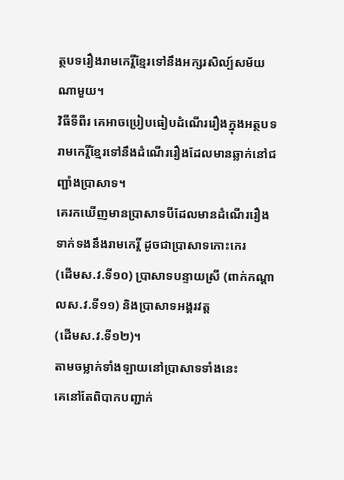ត្ថបទរឿងរាមកេរ្តិ៍ខ្មែរទៅនឹងអក្សរសិល្ប៍សម័យណាមួយ។
វិធីទីពីរ គេអាចប្រៀបធៀបដំណើររឿងក្នុងអត្ថបទរាមកេរ្តិ៍ខ្មែរទៅនឹងដំណើររឿងដែលមានឆ្លាក់នៅជញ្ជាំងប្រាសាទ។
គេរកឃើញមានប្រាសាទបីដែលមានដំណើររឿងទាក់ទងនឹងរាមកេរ្តិ៍ ដូចជាប្រាសាទកោះកេរ
(ដើមស.វ.ទី១០) ប្រាសាទបន្ទាយស្រី (ពាក់កណ្ដាលស.វ.ទី១១) និងប្រាសាទអង្គរវត្ត
(ដើមស.វ.ទី១២)។
តាមចម្លាក់ទាំងឡាយនៅប្រាសាទទាំងនេះ
គេនៅតែពិបាកបញ្ជាក់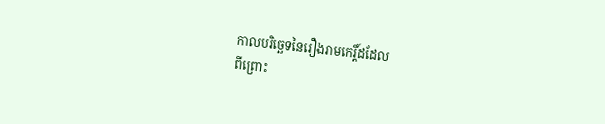កាលបរិច្ឆេទនៃរឿងរាមកេរ្តិ៍ដដែល
ពីព្រោះ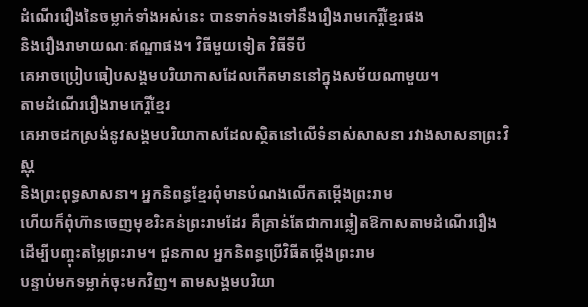ដំណើររឿងនៃចម្លាក់ទាំងអស់នេះ បានទាក់ទងទៅនឹងរឿងរាមកេរ្តិ៍ខ្មែរផង
និងរឿងរាមាយណៈឥណ្ឌាផង។ វិធីមួយទៀត វិធីទីបី
គេអាចប្រៀបធៀបសង្គមបរិយាកាសដែលកើតមាននៅក្នុងសម័យណាមួយ។
តាមដំណើររឿងរាមកេរ្តិ៍ខ្មែរ
គេអាចដកស្រង់នូវសង្គមបរិយាកាសដែលស្ថិតនៅលើទំនាស់សាសនា រវាងសាសនាព្រះវិស្ណុ
និងព្រះពុទ្ធសាសនា។ អ្នកនិពន្ធខ្មែរពុំមានបំណងលើកតម្កើងព្រះរាម
ហើយក៏ពុំហ៊ានចេញមុខរិះគន់ព្រះរាមដែរ គឺគ្រាន់តែជាការឆ្លៀតឱកាសតាមដំណើររឿង
ដើម្បីបញ្ចុះតម្លៃព្រះរាម។ ជួនកាល អ្នកនិពន្ធប្រើវិធីតម្កើងព្រះរាម
បន្ទាប់មកទម្លាក់ចុះមកវិញ។ តាមសង្គមបរិយា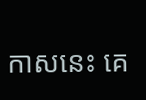កាសនេះ គេ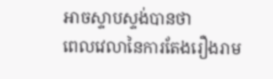អាចស្ទាបស្ទង់បានថា
ពេលវេលានៃការតែងរឿងរាម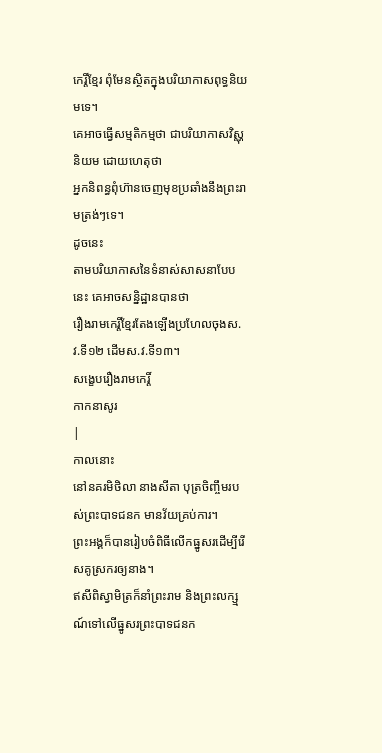កេរ្តិ៍ខ្មែរ ពុំមែនស្ថិតក្នុងបរិយាកាសពុទ្ធនិយមទេ។
គេអាចធ្វើសម្មតិកម្មថា ជាបរិយាកាសវិស្ណុនិយម ដោយហេតុថា
អ្នកនិពន្ធពុំហ៊ានចេញមុខប្រឆាំងនឹងព្រះរាមត្រង់ៗទេ។
ដូចនេះ
តាមបរិយាកាសនៃទំនាស់សាសនាបែបនេះ គេអាចសន្និដ្ឋានបានថា
រឿងរាមកេរ្តិ៍ខ្មែរតែងឡើងប្រហែលចុងស.វ.ទី១២ ដើមស.វ.ទី១៣។
សង្ខេបរឿងរាមកេរ្តិ៍
កាកនាសូរ
|
កាលនោះ
នៅនគរមិថិលា នាងសីតា បុត្រចិញ្ចឹមរបស់ព្រះបាទជនក មានវ័យគ្រប់ការ។
ព្រះអង្គក៏បានរៀបចំពិធីលើកធ្នូសរដើម្បីរើសគូស្រករឲ្យនាង។
ឥសីពិស្វាមិត្រក៏នាំព្រះរាម និងព្រះលក្ស្មណ៍ទៅលើធ្នូសរព្រះបាទជនក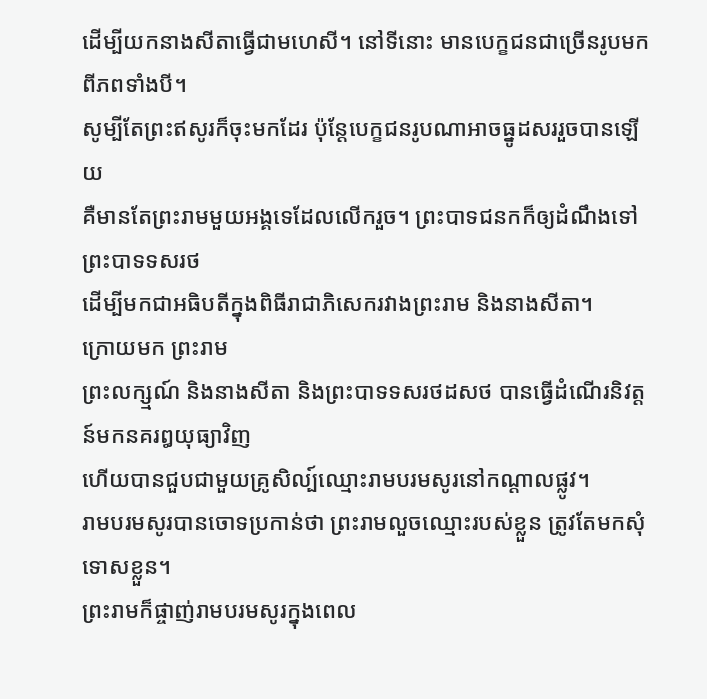ដើម្បីយកនាងសីតាធ្វើជាមហេសី។ នៅទីនោះ មានបេក្ខជនជាច្រើនរូបមកពីភពទាំងបី។
សូម្បីតែព្រះឥសូរក៏ចុះមកដែរ ប៉ុន្តែបេក្ខជនរូបណាអាចធ្នូដសររួចបានឡើយ
គឺមានតែព្រះរាមមួយអង្គទេដែលលើករួច។ ព្រះបាទជនកក៏ឲ្យដំណឹងទៅព្រះបាទទសរថ
ដើម្បីមកជាអធិបតីក្នុងពិធីរាជាភិសេករវាងព្រះរាម និងនាងសីតា។
ក្រោយមក ព្រះរាម
ព្រះលក្ស្មណ៍ និងនាងសីតា និងព្រះបាទទសរថដសថ បានធ្វើដំណើរនិវត្តន៍មកនគរឰយុធ្យាវិញ
ហើយបានជួបជាមួយគ្រូសិល្ប៍ឈ្មោះរាមបរមសូរនៅកណ្ដាលផ្លូវ។
រាមបរមសូរបានចោទប្រកាន់ថា ព្រះរាមលួចឈ្មោះរបស់ខ្លួន ត្រូវតែមកសុំទោសខ្លួន។
ព្រះរាមក៏ផ្ចាញ់រាមបរមសូរក្នុងពេល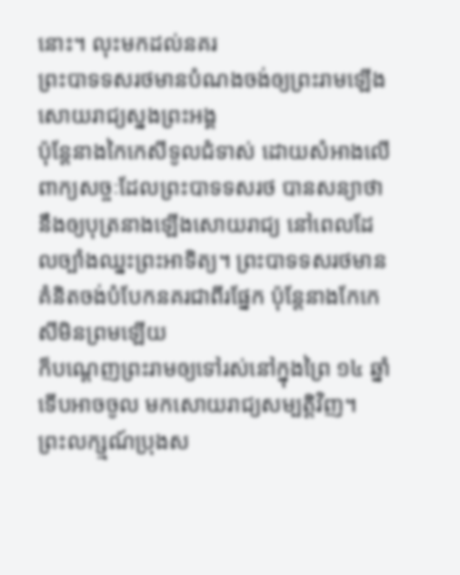នោះ។ លុះមកដល់នគរ
ព្រះបាទទសរថមានបំណងចង់ឲ្យព្រះរាមឡើងសោយរាជ្យស្នងព្រះអង្គ
ប៉ុន្តែនាងកៃកេសីទូលជំទាស់ ដោយសំអាងលើពាក្យសច្ចៈដែលព្រះបាទទសរថ បានសន្យាថា
នឹងឲ្យបុត្រនាងឡើងសោយរាជ្យ នៅពេលដែលច្បាំងឈ្នះព្រះអាទិត្យ។ ព្រះបាទទសរថមានគំនិតចង់បំបែកនគរជាពីរផ្នែក ប៉ុន្តែនាងកែកេសីមិនព្រមឡើយ
ក៏បណ្ដេញព្រះរាមឲ្យទៅរស់នៅក្នុងព្រៃ ១៤ ឆ្នាំ ទើបអាចចូល មកសោយរាជ្យសម្បត្តិវិញ។
ព្រះលក្ស្មណ៍ប្រុងស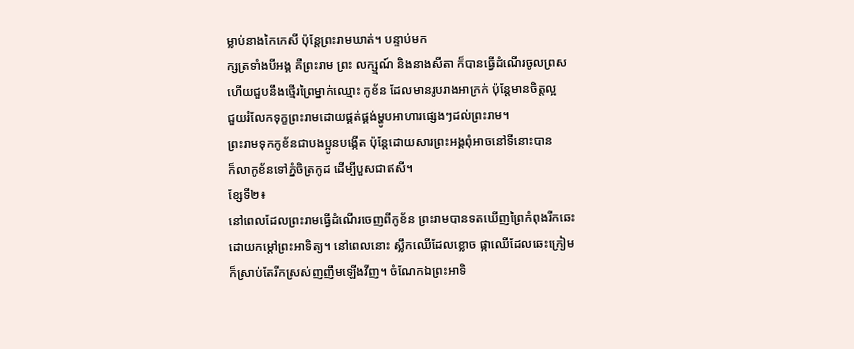ម្លាប់នាងកៃកេសី ប៉ុន្តែព្រះរាមឃាត់។ បន្ទាប់មក
ក្សត្រទាំងបីអង្គ គឺព្រះរាម ព្រះ លក្ស្មណ៍ និងនាងសីតា ក៏បានធ្វើដំណើរចូលព្រស
ហើយជួបនឹងថ្មើរព្រៃម្នាក់ឈ្មោះ កូខ័ន ដែលមានរូបរាងអាក្រក់ ប៉ុន្តែមានចិត្តល្អ
ជួយរំលែកទុក្ខព្រះរាមដោយផ្គត់ផ្គង់ម្ហូបអាហារផ្សេងៗដល់ព្រះរាម។
ព្រះរាមទុកកូខ័នជាបងប្អូនបង្កើត ប៉ុន្តែដោយសារព្រះអង្គពុំអាចនៅទីនោះបាន
ក៏លាកូខ័នទៅភ្នំចិត្រកូដ ដើម្បីបួសជាឥសី។
ខ្សែទី២៖
នៅពេលដែលព្រះរាមធ្វើដំណើរចេញពីកូខ័ន ព្រះរាមបានទតឃើញព្រៃកំពុងរីកឆេះ
ដោយកម្ដៅព្រះអាទិត្យ។ នៅពេលនោះ ស្លឹកឈើដែលខ្លោច ផ្កាឈើដែលឆេះក្រៀម
ក៏ស្រាប់តែរីកស្រស់ញញឹមឡើងវីញ។ ចំណែកឯព្រះអាទិ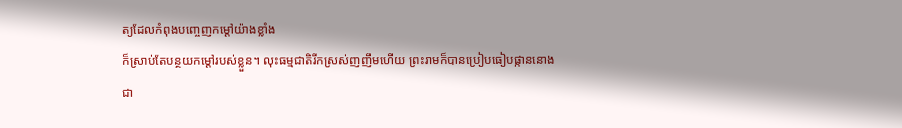ត្យដែលកំពុងបញ្ចេញកម្ដៅយ៉ាងខ្លាំង
ក៏ស្រាប់តែបន្ថយកម្ដៅរបស់ខ្លួន។ លុះធម្មជាតិរីកស្រស់ញញឹមហើយ ព្រះរាមក៏បានប្រៀបធៀបផ្កាននោង
ជា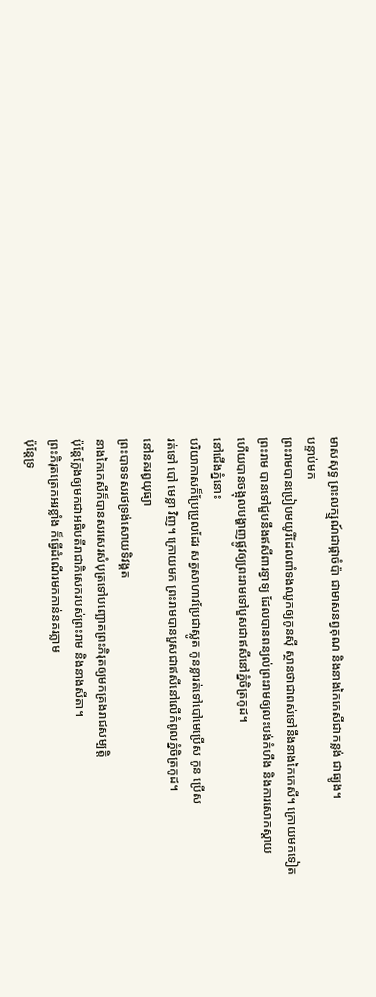មាសសុទ្ធ ព្រះលក្ស្មណ៍ជាផ្កាចំប៉ា ជាមាសនព្វគុណ និងនាងកៃកេសីជាកន្លង់ ជាធ្យូង។
បន្ទាប់មក
ព្រះរាមបានប្រៀបមយូរីដែលពាំទងឈូកឲ្យកូនស៊ី ស្ថានថាជាពស់ទៅនឹងនាងកៃកេសី។ ក្រោយមកទៀត
ព្រះរាម បានទៅជួបនឹងឥសីពារទ្វាទ្យ ដែលបានពន្យល់ព្រះរាមឲ្យលះបង់កំហឹង និងការសោកស្ដាយ
ហើយបានចង្អុលបង្ហាញផ្លូវឲ្យព្រះរាមទៅបួសជាឥសីនៅភ្នំចិត្រកូដ។
នៅជើងភ្នំនោះ
បរិយាកាសក៏ប្រែប្រួលដែរ សត្វសាហាវប្រែជាស្លូត កូនខ្លារត់ទៅបៅមេប្រើស កូន ប្រើស
រត់ទៅ បៅ មេខ្លា វិញ។ ក្រោយមក ព្រះរាមបានបួសជាឥសីនៅលើកំពូលភ្នំចិត្រកូដ។
នៅនគរឰយុធ្យា
ព្រះបាទទសរថទ្រង់សោយទិវង្គត
នាងកៃកេសីក៏បានសរសេរសំបុត្រទៅបញ្ឆោតព្រះភិរុតឲ្យមកគ្រងរាជសម្បត្តិ
ប៉ុន្តែក្លែងឲ្យមកជាអធិបតីរាជាភិសេករបស់ព្រះរាម និងនាងសីតា។
ព្រះភិរុតត្រេកអរខ្លាំង ក៏ធ្វើដំណើរមកកាន់នគរភ្លាម
ប៉ុន្តែទ្រ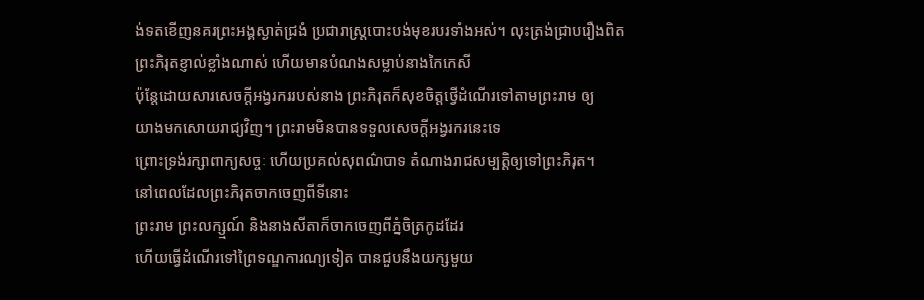ង់ទតខើញនគរព្រះអង្គស្ងាត់ជ្រងំ ប្រជារាស្ត្របោះបង់មុខរបរទាំងអស់។ លុះត្រង់ជ្រាបរឿងពិត
ព្រះភិរុតខ្ញាល់ខ្លាំងណាស់ ហើយមានបំណងសម្លាប់នាងកៃកេសី
ប៉ុន្តែដោយសារសេចក្ដីអង្វរកររបស់នាង ព្រះភិរុតក៏សុខចិត្តថ្វើដំណើរទៅតាមព្រះរាម ឲ្យ
យាងមកសោយរាជ្យវិញ។ ព្រះរាមមិនបានទទួលសេចក្ដីអង្វរករនេះទេ
ព្រោះទ្រង់រក្សាពាក្យសច្ចៈ ហើយប្រគល់សុពណ៌បាទ តំណាងរាជសម្បត្តិឲ្យទៅព្រះភិរុត។
នៅពេលដែលព្រះភិរុតចាកចេញពីទីនោះ
ព្រះរាម ព្រះលក្ស្មណ៍ និងនាងសីតាក៏ចាកចេញពីភ្នំចិត្រកូដដែរ
ហើយធ្វើដំណើរទៅព្រៃទណ្ឌការណ្យទៀត បានជួបនឹងយក្សមួយ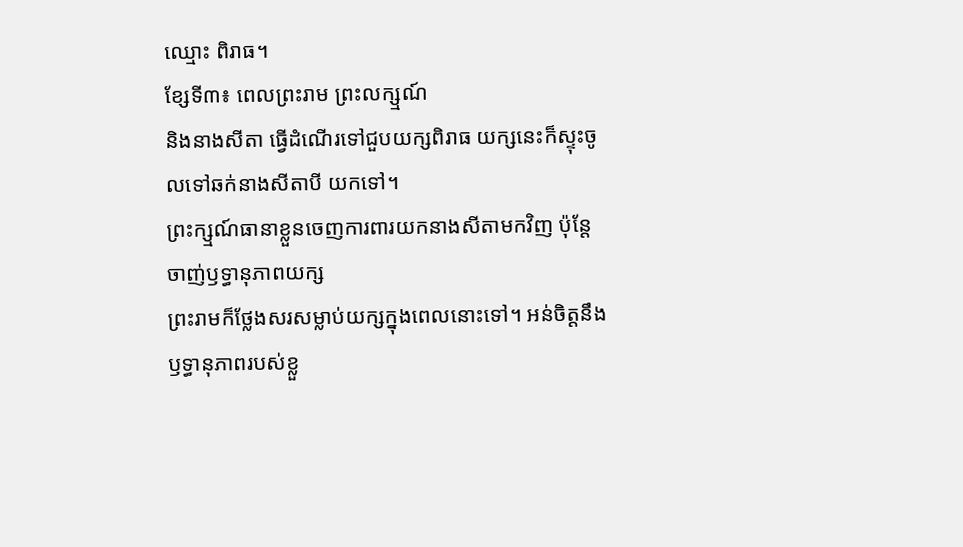ឈ្មោះ ពិរាធ។
ខ្សែទី៣៖ ពេលព្រះរាម ព្រះលក្ស្មណ៍
និងនាងសីតា ធ្វើដំណើរទៅជួបយក្សពិរាធ យក្សនេះក៏ស្ទុះចូលទៅឆក់នាងសីតាបី យកទៅ។
ព្រះក្ស្មណ៍ធានាខ្លួនចេញការពារយកនាងសីតាមកវិញ ប៉ុន្តែចាញ់ឫទ្ធានុភាពយក្ស
ព្រះរាមក៏ថ្លែងសរសម្លាប់យក្សក្នុងពេលនោះទៅ។ អន់ចិត្តនឹងឫទ្ធានុភាពរបស់ខ្លួ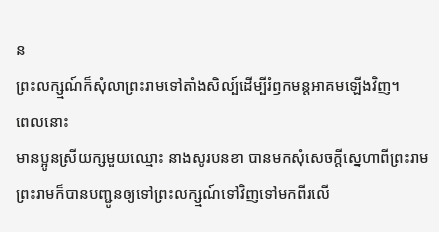ន
ព្រះលក្ស្មណ៍ក៏សុំលាព្រះរាមទៅតាំងសិល្ប៍ដើម្បីរំឭកមន្តអាគមឡើងវិញ។
ពេលនោះ
មានប្អូនស្រីយក្សមួយឈ្មោះ នាងសូរបនខា បានមកសុំសេចក្ដីស្នេហាពីព្រះរាម
ព្រះរាមក៏បានបញ្ជូនឲ្យទៅព្រះលក្ស្មណ៍ទៅវិញទៅមកពីរលើ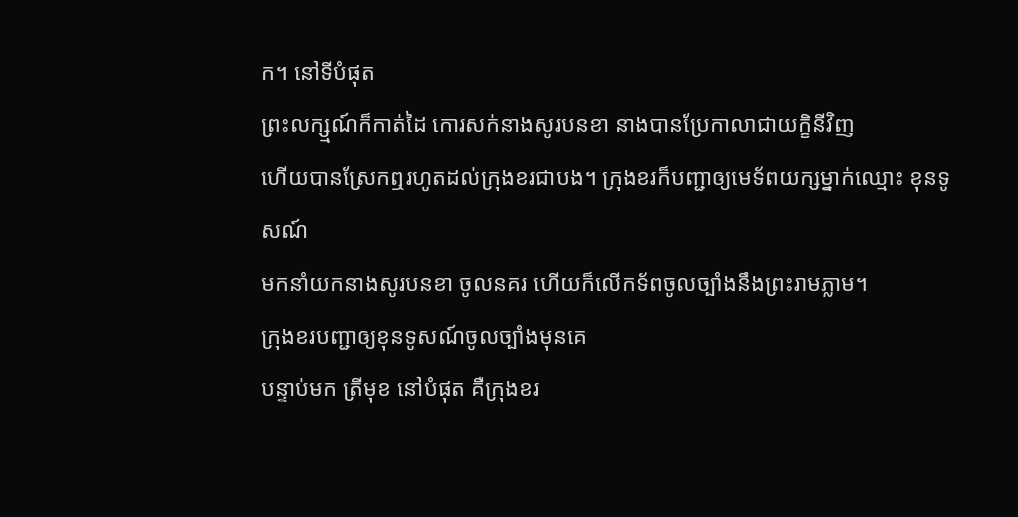ក។ នៅទីបំផុត
ព្រះលក្ស្មណ៍ក៏កាត់ដៃ កោរសក់នាងសូរបនខា នាងបានប្រែកាលាជាយក្ខិនីវិញ
ហើយបានស្រែកឮរហូតដល់ក្រុងខរជាបង។ ក្រុងខរក៏បញ្ជាឲ្យមេទ័ពយក្សម្នាក់ឈ្មោះ ខុនទូសណ៍
មកនាំយកនាងសូរបនខា ចូលនគរ ហើយក៏លើកទ័ពចូលច្បាំងនឹងព្រះរាមភ្លាម។
ក្រុងខរបញ្ជាឲ្យខុនទូសណ៍ចូលច្បាំងមុនគេ
បន្ទាប់មក ត្រីមុខ នៅបំផុត គឺក្រុងខរ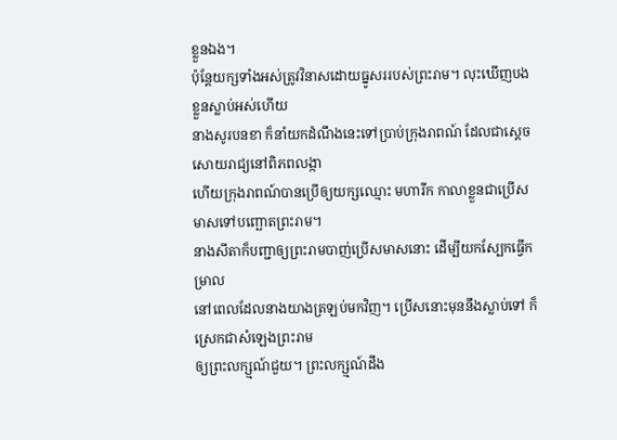ខ្លួនឯង។
ប៉ុន្តែយក្សទាំងអស់ត្រូវវិនាសដោយធ្នូសររបស់ព្រះរាម។ លុះឃើញបងខ្លួនស្លាប់អស់ហើយ
នាងសូរបនខា ក៏នាំយកដំណឹងនេះទៅប្រាប់ក្រុងរាពណ៍ ដែលជាស្ដេចសោយរាជ្យនៅពិភពលង្កា
ហើយក្រុងរាពណ៍បានប្រើឲ្យយក្សឈ្មោះ មហារីក កាលាខ្លួនជាប្រើសមាសទៅបញ្ឆោតព្រះរាម។
នាងសីតាក៏បញ្ជាឲ្យព្រះរាមបាញ់ប្រើសមាសនោះ ដើម្បីយកស្បែកធ្វើកម្រាល
នៅពេលដែលនាងយាងត្រឡប់មកវិញ។ ប្រើសនោះមុននឹងស្លាប់ទៅ ក៏ស្រេកជាសំឡេងព្រះរាម
ឲ្យព្រះលក្ស្មណ៍ជួយ។ ព្រះលក្ស្មណ៍ដឹង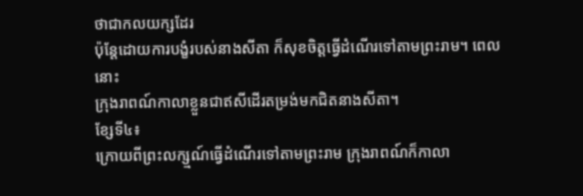ថាជាកលយក្សដែរ
ប៉ុន្តែដោយការបង្ខំរបស់នាងសីតា ក៏សុខចិត្តធ្វើដំណើរទៅតាមព្រះរាម។ ពេលនោះ
ក្រុងរាពណ៍កាលាខ្លួនជាឥសីដើរតម្រង់មកជិតនាងសីតា។
ខ្សែទី៤៖
ក្រោយពីព្រះលក្ស្មណ៍ធ្វើដំណើរទៅតាមព្រះរាម ក្រុងរាពណ៍ក៏កាលា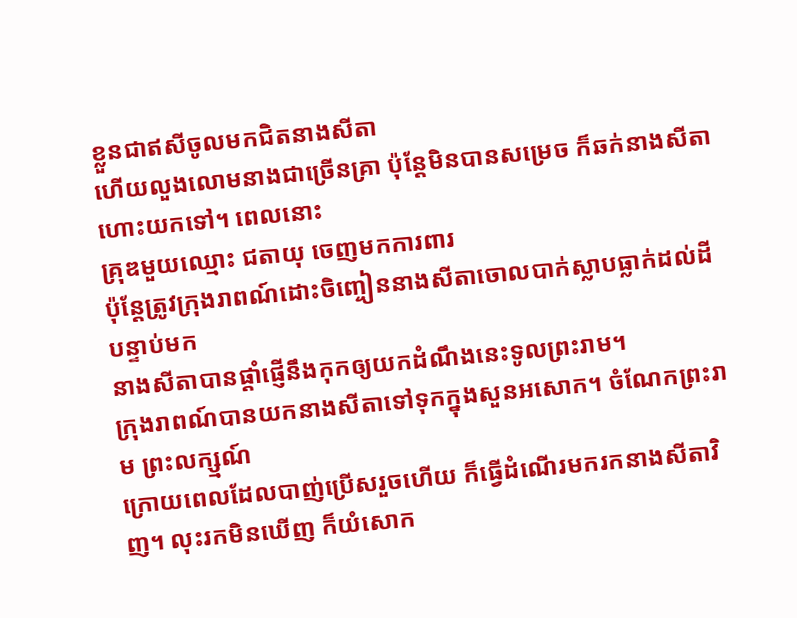ខ្លួនជាឥសីចូលមកជិតនាងសីតា
ហើយលួងលោមនាងជាច្រើនគ្រា ប៉ុន្តែមិនបានសម្រេច ក៏ឆក់នាងសីតាហោះយកទៅ។ ពេលនោះ
គ្រុឌមួយឈ្មោះ ជតាយុ ចេញមកការពារ
ប៉ុន្តែត្រូវក្រុងរាពណ៍ដោះចិញ្ចៀននាងសីតាចោលបាក់ស្លាបធ្លាក់ដល់ដី បន្ទាប់មក
នាងសីតាបានផ្ដាំផ្ញើនឹងកុកឲ្យយកដំណឹងនេះទូលព្រះរាម។
ក្រុងរាពណ៍បានយកនាងសីតាទៅទុកក្នុងសួនអសោក។ ចំណែកព្រះរាម ព្រះលក្ស្មណ៍
ក្រោយពេលដែលបាញ់ប្រើសរួចហើយ ក៏ធ្វើដំណើរមករកនាងសីតាវិញ។ លុះរកមិនឃើញ ក៏យំសោក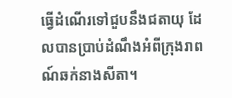ធ្វើដំណើរទៅជួបនឹងជតាយុ ដែលបានប្រាប់ដំណឹងអំពីក្រុងរាពណ៍ឆក់នាងសីតា។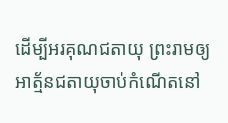ដើម្បីអរគុណជតាយុ ព្រះរាមឲ្យអាត្ម័នជតាយុចាប់កំណើតនៅ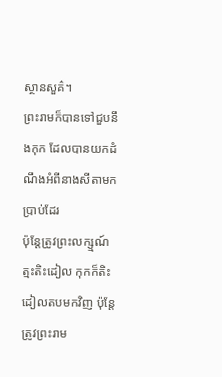ស្ថានសួគ៌។
ព្រះរាមក៏បានទៅជួបនឹងកុក ដែលបានយកដំណឹងអំពីនាងសីតាមកប្រាប់ដែរ
ប៉ុន្តែត្រូវព្រះលក្ស្មណ៍ត្មះតិះដៀល កុកក៏តិះដៀលតបមកវិញ ប៉ុន្តែត្រូវព្រះរាម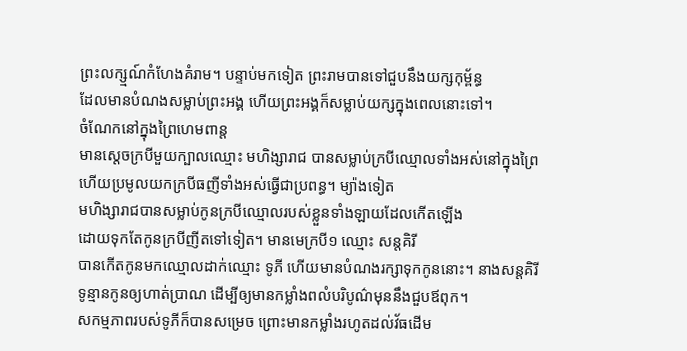ព្រះលក្ស្មណ៍កំហែងគំរាម។ បន្ទាប់មកទៀត ព្រះរាមបានទៅជួបនឹងយក្សកុម្ព័ន្ធ
ដែលមានបំណងសម្លាប់ព្រះអង្គ ហើយព្រះអង្គក៏សម្លាប់យក្សក្នុងពេលនោះទៅ។
ចំណែកនៅក្នុងព្រៃហេមពាន្ត
មានស្ដេចក្របីមួយក្បាលឈ្មោះ មហិង្សារាជ បានសម្លាប់ក្របីឈ្មោលទាំងអស់នៅក្នុងព្រៃ
ហើយប្រមូលយកក្របីធញីទាំងអស់ធ្វើជាប្រពន្ធ។ ម្យ៉ាងទៀត
មហិង្សារាជបានសម្លាប់កូនក្របីឈ្មោលរបស់ខ្លួនទាំងឡាយដែលកើតឡើង
ដោយទុកតែកូនក្របីញីតទៅទៀត។ មានមេក្របី១ ឈ្មោះ សន្តគិរី
បានកើតកូនមកឈ្មោលដាក់ឈ្មោះ ទូភី ហើយមានបំណងរក្សាទុកកូននោះ។ នាងសន្តគិរី
ទូន្មានកូនឲ្យហាត់ប្រាណ ដើម្បីឲ្យមានកម្លាំងពលំបរិបូណ៌មុននឹងជួបឪពុក។
សកម្មភាពរបស់ទូភីក៏បានសម្រេច ព្រោះមានកម្លាំងរហូតដល់វ័ធដើម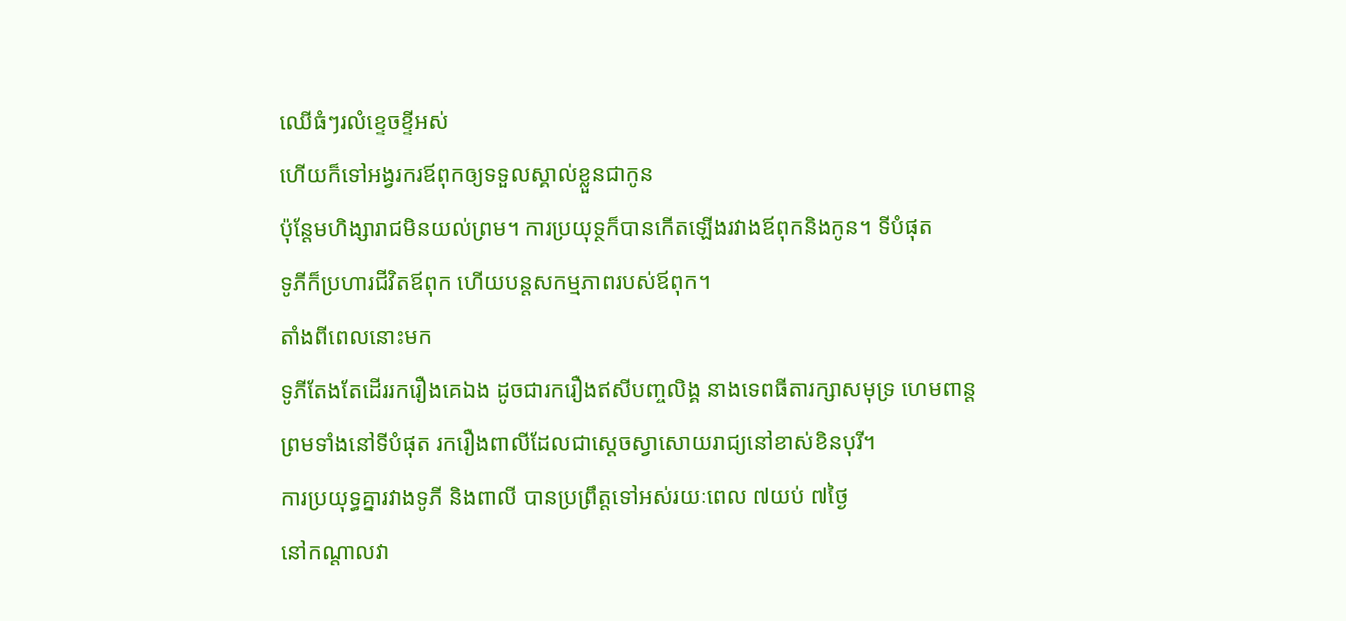ឈើធំៗរលំខ្ទេចខ្ទីអស់
ហើយក៏ទៅអង្វរករឪពុកឲ្យទទួលស្គាល់ខ្លួនជាកូន
ប៉ុន្តែមហិង្សារាជមិនយល់ព្រម។ ការប្រយុទ្ថក៏បានកើតឡើងរវាងឪពុកនិងកូន។ ទីបំផុត
ទូភីក៏ប្រហារជីវិតឪពុក ហើយបន្តសកម្មភាពរបស់ឪពុក។
តាំងពីពេលនោះមក
ទូភីតែងតែដើររករឿងគេឯង ដូចជារករឿងឥសីបញ្ចលិង្គ នាងទេពធីតារក្សាសមុទ្រ ហេមពាន្ត
ព្រមទាំងនៅទីបំផុត រករឿងពាលីដែលជាស្ដេចស្វាសោយរាជ្យនៅខាស់ខិនបុរី។
ការប្រយុទ្ធគ្នារវាងទូភី និងពាលី បានប្រព្រឹត្តទៅអស់រយៈពេល ៧យប់ ៧ថ្ងៃ
នៅកណ្ដាលវា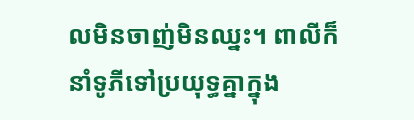លមិនចាញ់មិនឈ្នះ។ ពាលីក៏នាំទូភីទៅប្រយុទ្ធគ្នាក្នុង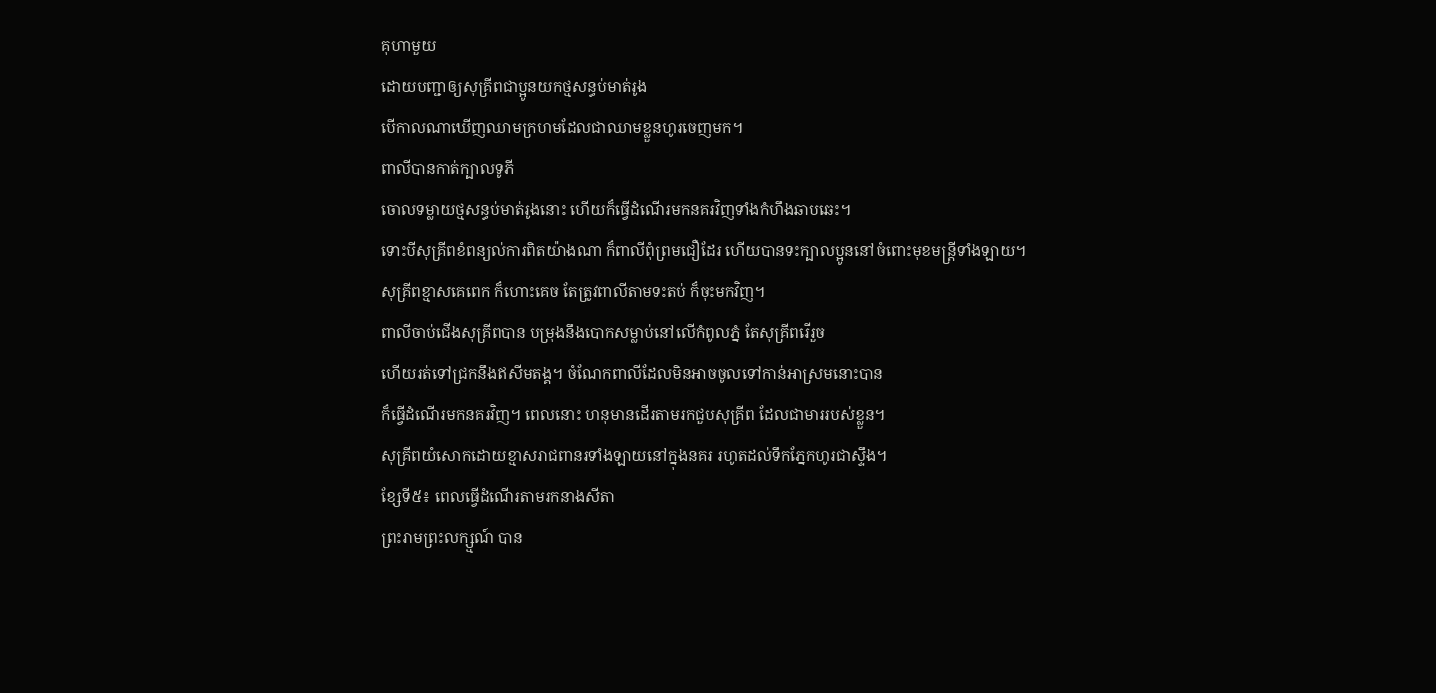គុហាមួយ
ដោយបញ្ជាឲ្យសុគ្រីពជាប្អូនយកថ្មសន្ធប់មាត់រូង
បើកាលណាឃើញឈាមក្រហមដែលជាឈាមខ្លួនហូរចេញមក។
ពាលីបានកាត់ក្បាលទូភី
ចោលទម្លាយថ្មសន្ធប់មាត់រូងនោះ ហើយក៏ធ្វើដំណើរមកនគរវិញទាំងកំហឹងឆាបឆេះ។
ទោះបីសុគ្រីពខំពន្យល់ការពិតយ៉ាងណា ក៏ពាលីពុំព្រមជឿដែរ ហើយបានទះក្បាលប្អូននៅចំពោះមុខមន្ត្រីទាំងឡាយ។
សុគ្រីពខ្មាសគេពេក ក៏ហោះគេច តែត្រូវពាលីតាមទះតប់ ក៏ចុះមកវិញ។
ពាលីចាប់ជើងសុគ្រីពបាន បម្រុងនឹងបោកសម្លាប់នៅលើកំពូលភ្នំ តែសុគ្រីពរើរួច
ហើយរត់ទៅជ្រកនឹងឥសីមតង្គ។ ចំណែកពាលីដែលមិនអាចចូលទៅកាន់អាស្រមនោះបាន
ក៏ធ្វើដំណើរមកនគរវិញ។ ពេលនោះ ហនុមានដើរតាមរកជួបសុគ្រីព ដែលជាមាររបស់ខ្លួន។
សុគ្រីពយំសោកដោយខ្មាសរាជពានរទាំងឡាយនៅក្នុងនគរ រហូតដល់ទឹកភ្នែកហូរជាស្ទឹង។
ខ្សែទី៥៖ ពេលធ្វើដំណើរតាមរកនាងសីតា
ព្រះរាមព្រះលក្ស្មណ៍ បាន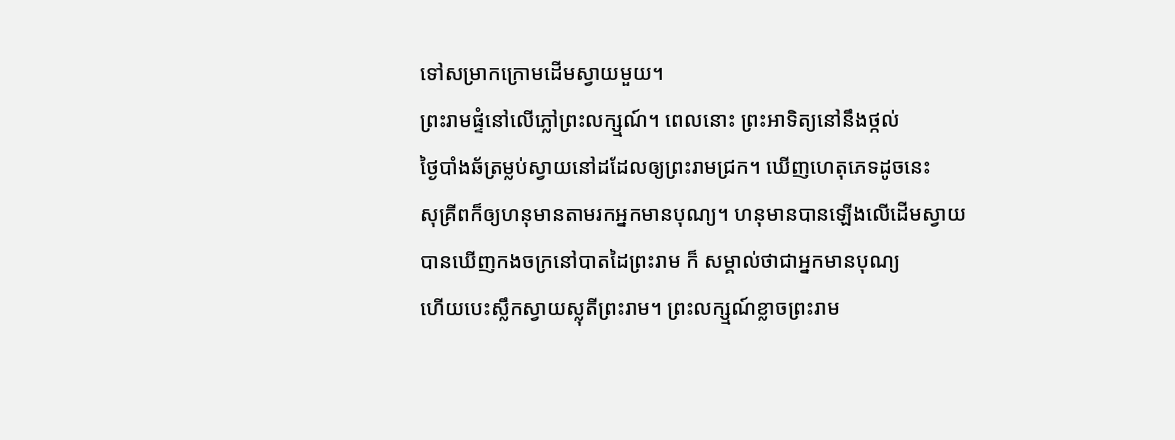ទៅសម្រាកក្រោមដើមស្វាយមួយ។
ព្រះរាមផ្ទំនៅលើភ្លៅព្រះលក្ស្មណ៍។ ពេលនោះ ព្រះអាទិត្យនៅនឹងថ្កល់
ថ្ងៃបាំងឆ័ត្រម្លប់ស្វាយនៅដដែលឲ្យព្រះរាមជ្រក។ ឃើញហេតុភេទដូចនេះ
សុគ្រីពក៏ឲ្យហនុមានតាមរកអ្នកមានបុណ្យ។ ហនុមានបានឡើងលើដើមស្វាយ
បានឃើញកងចក្រនៅបាតដៃព្រះរាម ក៏ សម្គាល់ថាជាអ្នកមានបុណ្យ
ហើយបេះស្លឹកស្វាយស្លុតីព្រះរាម។ ព្រះលក្ស្មណ៍ខ្លាចព្រះរាម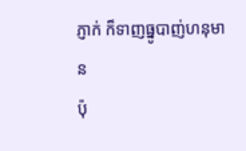ភ្ញាក់ ក៏ទាញធ្នូបាញ់ហនុមាន
ប៉ុ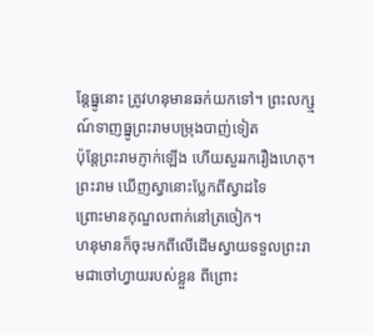ន្តែធ្នូនោះ ត្រូវហនុមានឆក់យកទៅ។ ព្រះលក្ស្មណ៍ទាញធ្នូព្រះរាមបម្រុងបាញ់ទៀត
ប៉ុន្តែព្រះរាមភ្ញាក់ឡើង ហើយសួររករឿងហេតុ។ ព្រះរាម ឃើញស្វានោះប្លែកពីស្វាដទៃ
ព្រោះមានកុណ្ឌលពាក់នៅត្រចៀក។
ហនុមានក៏ចុះមកពីលើដើមស្វាយទទួលព្រះរាមជាចៅហ្វាយរបស់ខ្លួន ពីព្រោះ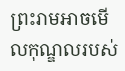ព្រះរាមអាចមើលកុណ្ឌលរបស់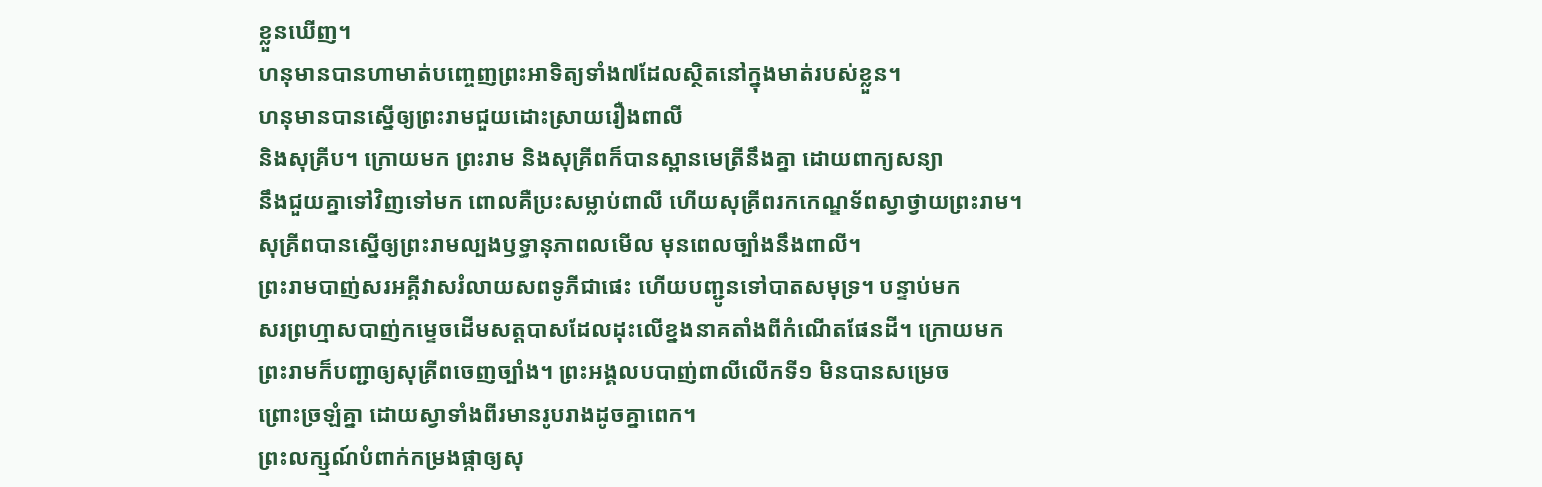ខ្លួនឃើញ។
ហនុមានបានហាមាត់បញ្ចេញព្រះអាទិត្យទាំង៧ដែលស្ថិតនៅក្នុងមាត់របស់ខ្លួន។
ហនុមានបានស្នើឲ្យព្រះរាមជួយដោះស្រាយរឿងពាលី
និងសុគ្រីប។ ក្រោយមក ព្រះរាម និងសុគ្រីពក៏បានស្ពានមេត្រីនឹងគ្នា ដោយពាក្យសន្យា
នឹងជួយគ្នាទៅវិញទៅមក ពោលគឺប្រះសម្លាប់ពាលី ហើយសុគ្រីពរកកេណ្ឌទ័ពស្វាថ្វាយព្រះរាម។
សុគ្រីពបានស្នើឲ្យព្រះរាមល្បងឫទ្ធានុភាពលមើល មុនពេលច្បាំងនឹងពាលី។
ព្រះរាមបាញ់សរអគ្គីវាសរំលាយសពទូភីជាផេះ ហើយបញ្ជូនទៅបាតសមុទ្រ។ បន្ទាប់មក
សរព្រហ្មាសបាញ់កម្ទេចដើមសត្តបាសដែលដុះលើខ្នងនាគតាំងពីកំណើតផែនដី។ ក្រោយមក
ព្រះរាមក៏បញ្ជាឲ្យសុគ្រីពចេញច្បាំង។ ព្រះអង្គលបបាញ់ពាលីលើកទី១ មិនបានសម្រេច
ព្រោះច្រឡំគ្នា ដោយស្វាទាំងពីរមានរូបរាងដូចគ្នាពេក។
ព្រះលក្ស្មណ៍បំពាក់កម្រងផ្កាឲ្យសុ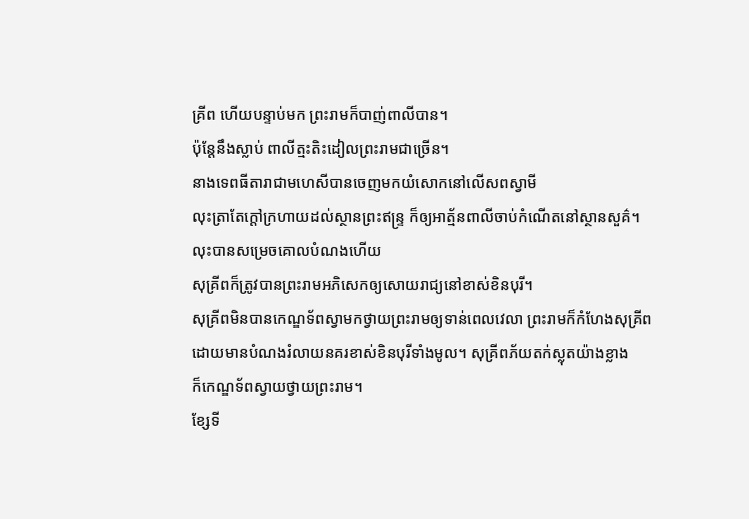គ្រីព ហើយបន្ទាប់មក ព្រះរាមក៏បាញ់ពាលីបាន។
ប៉ុន្តែនឹងស្លាប់ ពាលីត្មះតិះដៀលព្រះរាមជាច្រើន។
នាងទេពធីតារាជាមហេសីបានចេញមកយំសោកនៅលើសពស្វាមី
លុះត្រាតែក្ដៅក្រហាយដល់ស្ថានព្រះឥន្ទ្រ ក៏ឲ្យអាត្ម័នពាលីចាប់កំណើតនៅស្ថានសួគ៌។
លុះបានសម្រេចគោលបំណងហើយ
សុគ្រីពក៏ត្រូវបានព្រះរាមអភិសេកឲ្យសោយរាជ្យនៅខាស់ខិនបុរី។
សុគ្រីពមិនបានកេណ្ឌទ័ពស្វាមកថ្វាយព្រះរាមឲ្យទាន់ពេលវេលា ព្រះរាមក៏កំហែងសុគ្រីព
ដោយមានបំណងរំលាយនគរខាស់ខិនបុរីទាំងមូល។ សុគ្រីពភ័យតក់ស្លុតយ៉ាងខ្លាង
ក៏កេណ្ឌទ័ពស្វាយថ្វាយព្រះរាម។
ខ្សែទី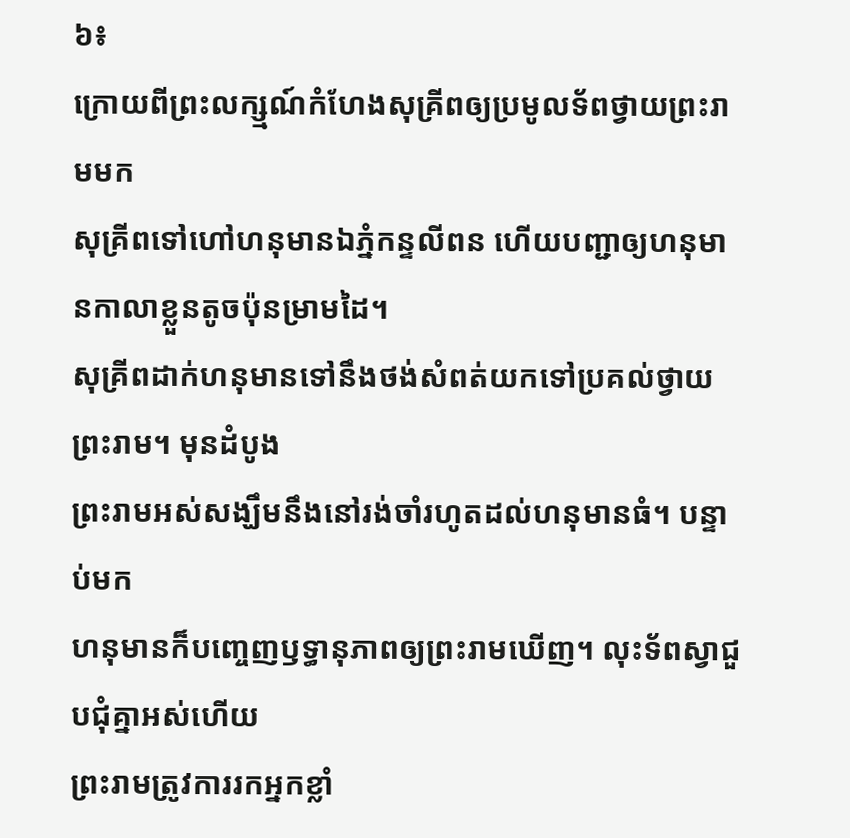៦៖
ក្រោយពីព្រះលក្ស្មណ៍កំហែងសុគ្រីពឲ្យប្រមូលទ័ពថ្វាយព្រះរាមមក
សុគ្រីពទៅហៅហនុមានឯភ្នំកន្ទលីពន ហើយបញ្ជាឲ្យហនុមានកាលាខ្លួនតូចប៉ុនម្រាមដៃ។
សុគ្រីពដាក់ហនុមានទៅនឹងថង់សំពត់យកទៅប្រគល់ថ្វាយព្រះរាម។ មុនដំបូង
ព្រះរាមអស់សង្ឃឹមនឹងនៅរង់ចាំរហូតដល់ហនុមានធំ។ បន្ទាប់មក
ហនុមានក៏បញ្ចេញឫទ្ធានុភាពឲ្យព្រះរាមឃើញ។ លុះទ័ពស្វាជួបជុំគ្នាអស់ហើយ
ព្រះរាមត្រូវការរកអ្នកខ្លាំ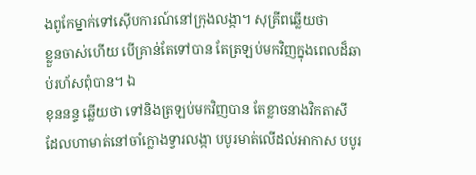ងពូកែម្នាក់ទៅស៊ើបការណ៍នៅក្រុងលង្កា។ សុគ្រីពឆ្លើយថា
ខ្លួនចាស់ហើយ បើគ្រាន់តែទៅបាន តែត្រឡប់មកវិញក្នុងពេលដ៏ឆាប់រហ័សពុំបាន។ ឯ
ខុននន្ទ ឆ្លើយថា ទៅនិងត្រឡប់មកវិញបាន តែខ្លាចនាងវិកតាសី
ដែលហាមាត់នៅចាំក្លោងទ្វារលង្កា បបូរមាត់លើដល់អាកាស បបូរ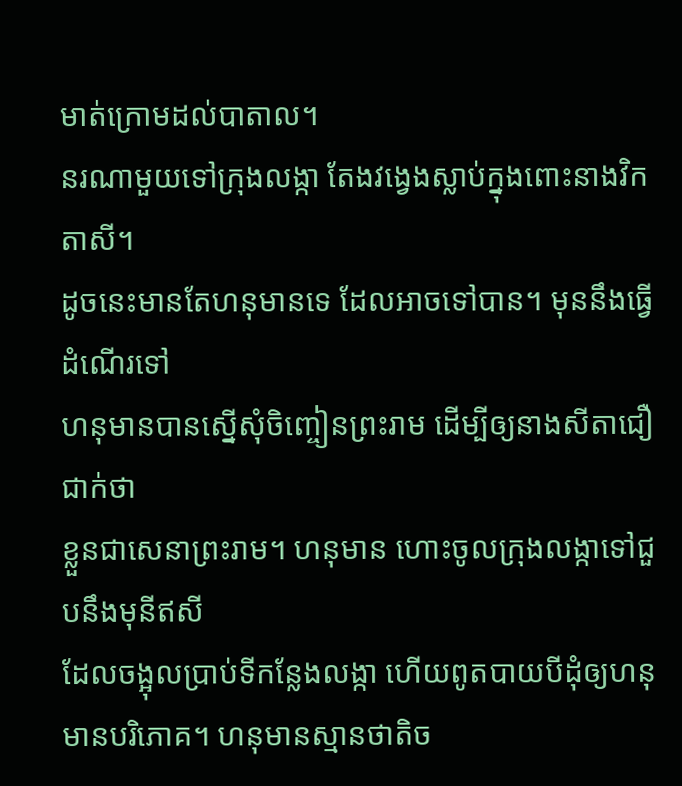មាត់ក្រោមដល់បាតាល។
នរណាមួយទៅក្រុងលង្កា តែងវង្វេងស្លាប់ក្នុងពោះនាងវិកតាសី។
ដូចនេះមានតែហនុមានទេ ដែលអាចទៅបាន។ មុននឹងធ្វើដំណើរទៅ
ហនុមានបានស្នើសុំចិញ្ចៀនព្រះរាម ដើម្បីឲ្យនាងសីតាជឿជាក់ថា
ខ្លួនជាសេនាព្រះរាម។ ហនុមាន ហោះចូលក្រុងលង្កាទៅជួបនឹងមុនីឥសី
ដែលចង្អុលប្រាប់ទីកន្លែងលង្កា ហើយពូតបាយបីដុំឲ្យហនុមានបរិភោគ។ ហនុមានស្មានថាតិច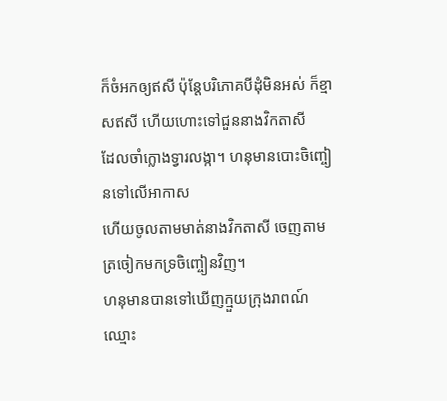ក៏ចំអកឲ្យឥសី ប៉ុន្តែបរិភោគបីដុំមិនអស់ ក៏ខ្មាសឥសី ហើយហោះទៅជួននាងវិកតាសី
ដែលចាំក្លោងទ្វារលង្កា។ ហនុមានបោះចិញ្ចៀនទៅលើអាកាស
ហើយចូលតាមមាត់នាងវិកតាសី ចេញតាមត្រចៀកមកទ្រចិញ្ចៀនវិញ។
ហនុមានបានទៅឃើញក្មួយក្រុងរាពណ៍ ឈ្មោះ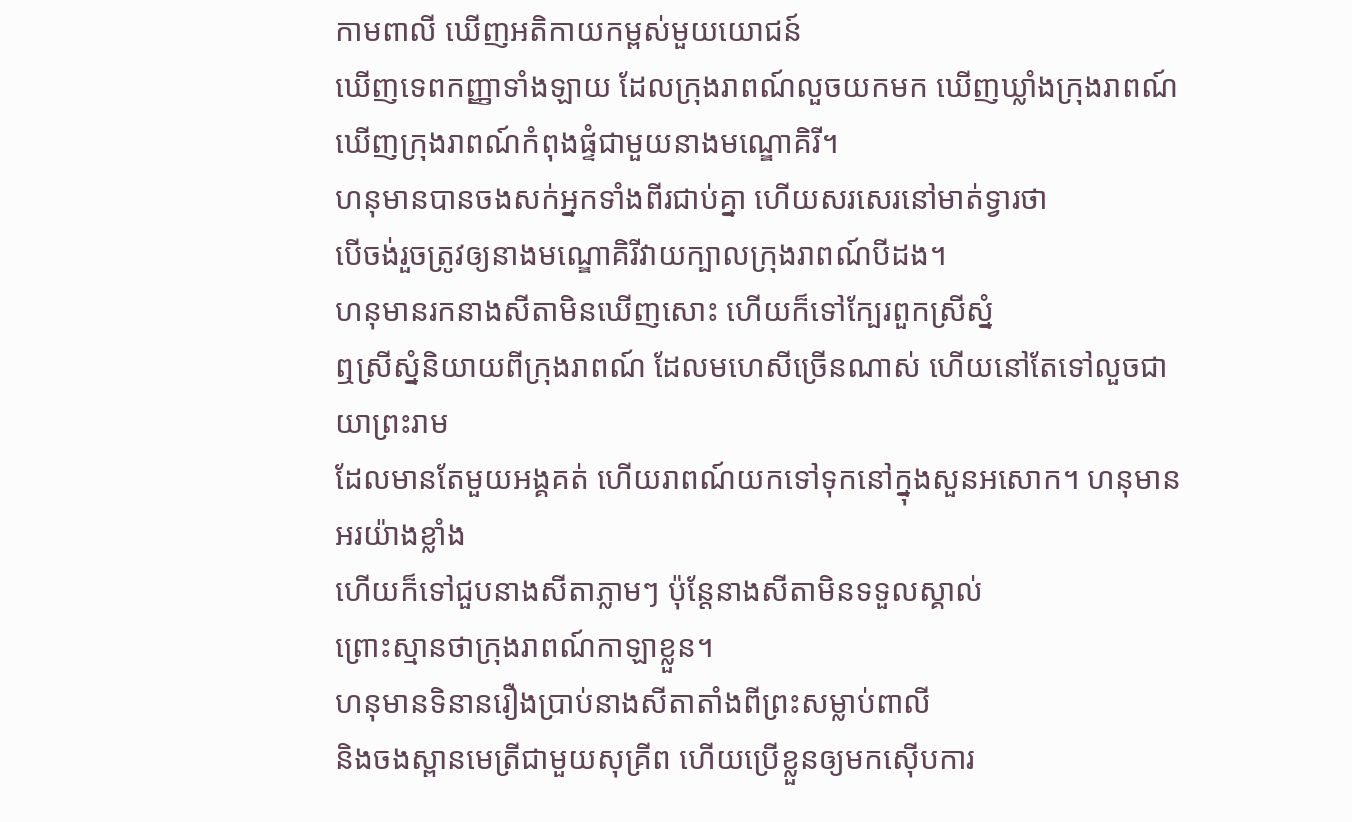កាមពាលី ឃើញអតិកាយកម្ពស់មួយយោជន៍
ឃើញទេពកញ្ញាទាំងឡាយ ដែលក្រុងរាពណ៍លួចយកមក ឃើញឃ្លាំងក្រុងរាពណ៍
ឃើញក្រុងរាពណ៍កំពុងផ្ទំជាមួយនាងមណ្ឌោគិរី។
ហនុមានបានចងសក់អ្នកទាំងពីរជាប់គ្នា ហើយសរសេរនៅមាត់ទ្វារថា
បើចង់រួចត្រូវឲ្យនាងមណ្ឌោគិរីវាយក្បាលក្រុងរាពណ៍បីដង។
ហនុមានរកនាងសីតាមិនឃើញសោះ ហើយក៏ទៅក្បែរពួកស្រីស្នំ
ឮស្រីស្នំនិយាយពីក្រុងរាពណ៍ ដែលមហេសីច្រើនណាស់ ហើយនៅតែទៅលួចជាយាព្រះរាម
ដែលមានតែមួយអង្គគត់ ហើយរាពណ៍យកទៅទុកនៅក្នុងសួនអសោក។ ហនុមានអរយ៉ាងខ្លាំង
ហើយក៏ទៅជួបនាងសីតាភ្លាមៗ ប៉ុន្តែនាងសីតាមិនទទួលស្គាល់
ព្រោះស្មានថាក្រុងរាពណ៍កាឡាខ្លួន។
ហនុមានទិនានរឿងប្រាប់នាងសីតាតាំងពីព្រះសម្លាប់ពាលី
និងចងស្ពានមេត្រីជាមួយសុគ្រីព ហើយប្រើខ្លួនឲ្យមកស៊ើបការ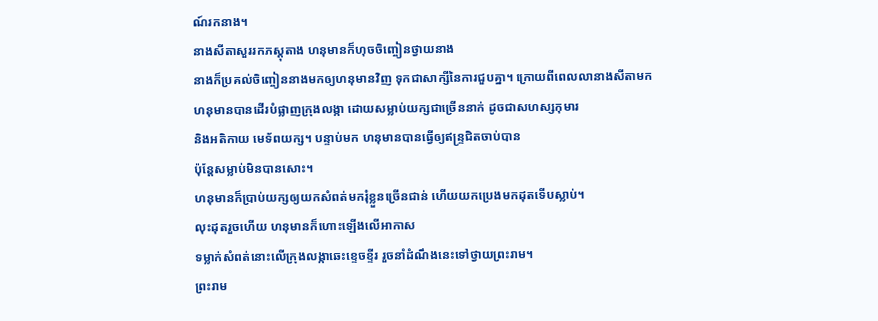ណ៍រកនាង។
នាងសីតាសួររកភស្តុតាង ហនុមានក៏ហុចចិញ្ចៀនថ្វាយនាង
នាងក៏ប្រគល់ចិញ្ចៀននាងមកឲ្យហនុមានវិញ ទុកជាសាក្សីនៃការជួបគ្នា។ ក្រោយពីពេលលានាងសីតាមក
ហនុមានបានដើរបំផ្លាញក្រុងលង្កា ដោយសម្លាប់យក្សជាច្រើននាក់ ដូចជាសហស្សកុមារ
និងអតិកាយ មេទ័ពយក្ស។ បន្ទាប់មក ហនុមានបានធ្វើឲ្យឥន្ទ្រជិតចាប់បាន
ប៉ុន្តែសម្លាប់មិនបានសោះ។
ហនុមានក៏ប្រាប់យក្សឲ្យយកសំពត់មករុំខ្លួនច្រើនជាន់ ហើយយកប្រេងមកដុតទើបស្លាប់។
លុះដុតរួចហើយ ហនុមានក៏ហោះឡើងលើអាកាស
ទម្លាក់សំពត់នោះលើក្រុងលង្កាឆេះខ្ទេចខ្ទីរ រួចនាំដំណឹងនេះទៅថ្វាយព្រះរាម។
ព្រះរាម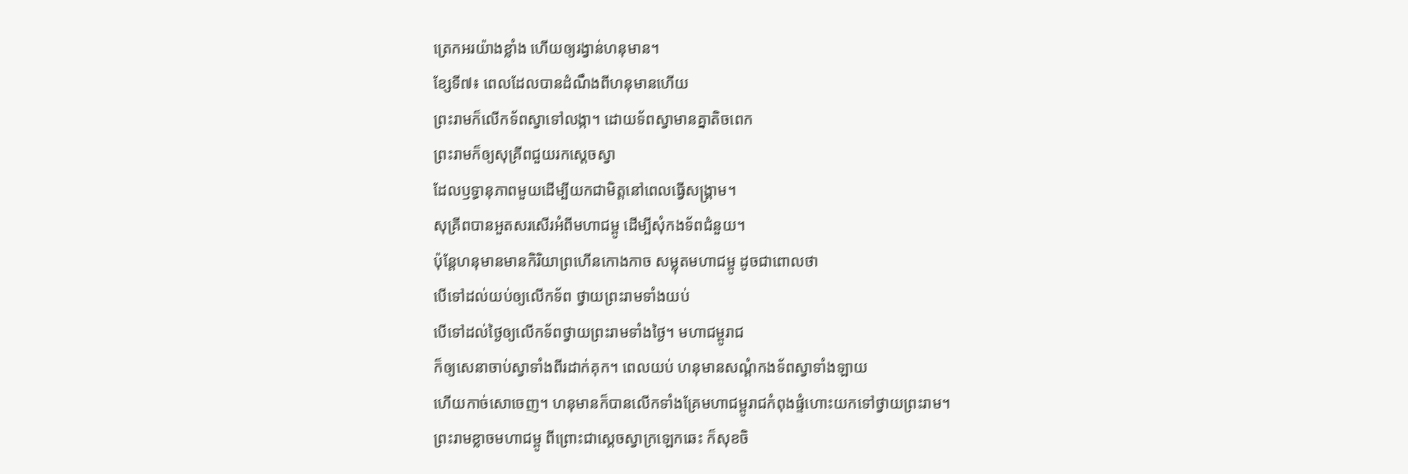ត្រេកអរយ៉ាងខ្លាំង ហើយឲ្យរង្វាន់ហនុមាន។
ខ្សែទី៧៖ ពេលដែលបានដំណឹងពីហនុមានហើយ
ព្រះរាមក៏លើកទ័ពស្វាទៅលង្កា។ ដោយទ័ពស្វាមានគ្នាតិចពេក
ព្រះរាមក៏ឲ្យសុគ្រីពជួយរកស្ដេចស្វា
ដែលឫទ្ធានុភាពមួយដើម្បីយកជាមិត្តនៅពេលធ្វើសង្គ្រាម។
សុគ្រីពបានអួតសរសើរអំពីមហាជម្ពូ ដើម្បីសុំកងទ័ពជំនួយ។
ប៉ុន្តែហនុមានមានកិរិយាព្រហើនកោងកាច សម្លុតមហាជម្ពូ ដូចជាពោលថា
បើទៅដល់យប់ឲ្យលើកទ័ព ថ្វាយព្រះរាមទាំងយប់
បើទៅដល់ថ្ងៃឲ្យលើកទ័ពថ្វាយព្រះរាមទាំងថ្ងៃ។ មហាជម្ពូរាជ
ក៏ឲ្យសេនាចាប់ស្វាទាំងពីរដាក់គុក។ ពេលយប់ ហនុមានសណ្ដំកងទ័ពស្វាទាំងឡាយ
ហើយកាច់សោចេញ។ ហនុមានក៏បានលើកទាំងគ្រែមហាជម្ពូរាជកំពុងផ្ទំហោះយកទៅថ្វាយព្រះរាម។
ព្រះរាមខ្លាចមហាជម្ពូ ពីព្រោះជាស្ដេចស្វាក្រឡេកឆេះ ក៏សុខចិ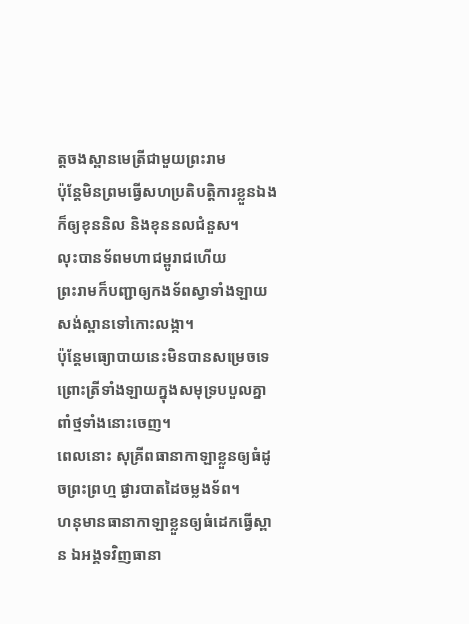ត្តចងស្ពានមេត្រីជាមួយព្រះរាម
ប៉ុន្តែមិនព្រមធ្វើសហប្រតិបត្តិការខ្លួនឯង ក៏ឲ្យខុននិល និងខុននលជំនួស។
លុះបានទ័ពមហាជម្ពូរាជហើយ
ព្រះរាមក៏បញ្ជាឲ្យកងទ័ពស្វាទាំងឡាយសង់ស្ពានទៅកោះលង្កា។
ប៉ុន្តែមធ្យោបាយនេះមិនបានសម្រេចទេ ព្រោះត្រីទាំងឡាយក្នុងសមុទ្របបួលគ្នាពាំថ្មទាំងនោះចេញ។
ពេលនោះ សុគ្រីពធានាកាឡាខ្លួនឲ្យធំដូចព្រះព្រហ្ម ផ្ងារបាតដៃចម្លងទ័ព។
ហនុមានធានាកាឡាខ្លួនឲ្យធំដេកធ្វើស្ពាន ឯអង្គទវិញធានា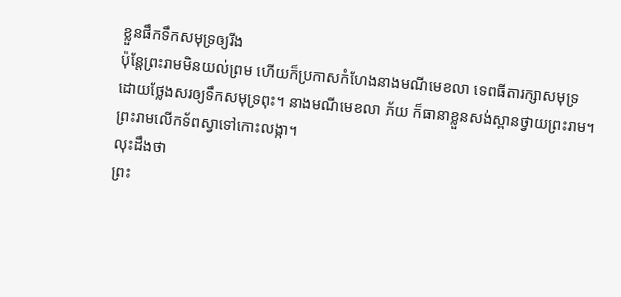ខ្លួនផឹកទឹកសមុទ្រឲ្យរីង
ប៉ុន្តែព្រះរាមមិនយល់ព្រម ហើយក៏ប្រកាសកំហែងនាងមណីមេខលា ទេពធីតារក្សាសមុទ្រ
ដោយថ្លែងសរឲ្យទឹកសមុទ្រពុះ។ នាងមណីមេខលា ភ័យ ក៏ធានាខ្លួនសង់ស្ពានថ្វាយព្រះរាម។
ព្រះរាមលើកទ័ពស្វាទៅកោះលង្កា។
លុះដឹងថា
ព្រះ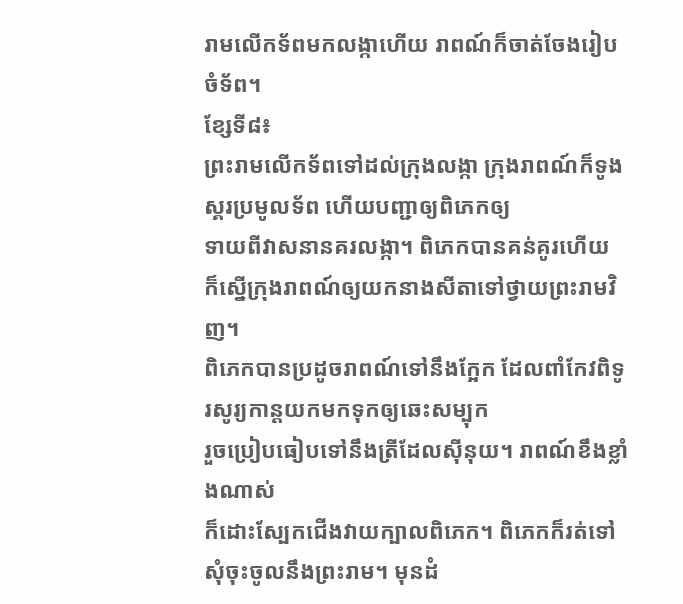រាមលើកទ័ពមកលង្កាហើយ រាពណ៍ក៏ចាត់ចែងរៀបចំទ័ព។
ខ្សែទី៨៖
ព្រះរាមលើកទ័ពទៅដល់ក្រុងលង្កា ក្រុងរាពណ៍ក៏ទូងស្គរប្រមូលទ័ព ហើយបញ្ជាឲ្យពិភេកឲ្យ
ទាយពីវាសនានគរលង្កា។ ពិភេកបានគន់គូរហើយ
ក៏ស្នើក្រុងរាពណ៍ឲ្យយកនាងសីតាទៅថ្វាយព្រះរាមវិញ។
ពិភេកបានប្រដូចរាពណ៍ទៅនឹងក្អែក ដែលពាំកែវពិទូរសូរ្យកាន្តយកមកទុកឲ្យឆេះសម្បុក
រួចប្រៀបធៀបទៅនឹងត្រីដែលស៊ីនុយ។ រាពណ៍ខឹងខ្លាំងណាស់
ក៏ដោះស្បែកជើងវាយក្បាលពិភេក។ ពិភេកក៏រត់ទៅសុំចុះចូលនឹងព្រះរាម។ មុនដំ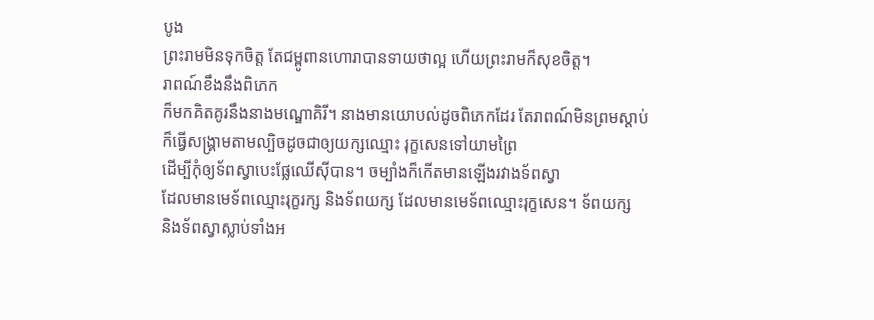បូង
ព្រះរាមមិនទុកចិត្ត តែជម្ពូពានហោរាបានទាយថាល្អ ហើយព្រះរាមក៏សុខចិត្ត។
រាពណ៍ខឹងនឹងពិភេក
ក៏មកគិតគូរនឹងនាងមណ្ឌោគិរី។ នាងមានយោបល់ដូចពិភេកដែរ តែរាពណ៍មិនព្រមស្ដាប់
ក៏ធ្វើសង្គ្រាមតាមល្បិចដូចជាឲ្យយក្សឈ្មោះ រុក្ខសេនទៅយាមព្រៃ
ដើម្បីកុំឲ្យទ័ពស្វាបេះផ្លែឈើស៊ីបាន។ ចម្បាំងក៏កើតមានឡើងរវាងទ័ពស្វា
ដែលមានមេទ័ពឈ្មោះរុក្ខរក្ស និងទ័ពយក្ស ដែលមានមេទ័ពឈ្មោះរុក្ខសេន។ ទ័ពយក្ស
និងទ័ពស្វាស្លាប់ទាំងអ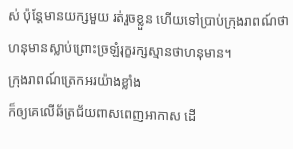ស់ ប៉ុន្តែមានយក្សមួយ រត់រួចខ្លួន ហើយទៅប្រាប់ក្រុងរាពណ៍ថា
ហនុមានស្លាប់ព្រោះច្រឡំរុក្ខរក្សស្មានថាហនុមាន។
ក្រុងរាពណ៍ត្រេកអរយ៉ាងខ្លាំង
ក៏ឲ្យគេលើឆ័ត្រជ័យពាសពេញអាកាស ដើ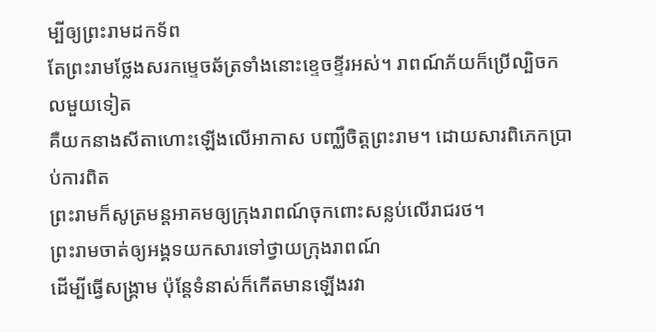ម្បីឲ្យព្រះរាមដកទ័ព
តែព្រះរាមថ្លែងសរកម្ទេចឆ័ត្រទាំងនោះខ្ទេចខ្ទីរអស់។ រាពណ៍ភ័យក៏ប្រើល្បិចកលមួយទៀត
គឺយកនាងសីតាហោះឡើងលើអាកាស បញ្ឈឺចិត្តព្រះរាម។ ដោយសារពិភេកប្រាប់ការពិត
ព្រះរាមក៏សូត្រមន្តអាគមឲ្យក្រុងរាពណ៍ចុកពោះសន្លប់លើរាជរថ។
ព្រះរាមចាត់ឲ្យអង្គទយកសារទៅថ្វាយក្រុងរាពណ៍
ដើម្បីធ្វើសង្គ្រាម ប៉ុន្តែទំនាស់ក៏កើតមានឡើងរវា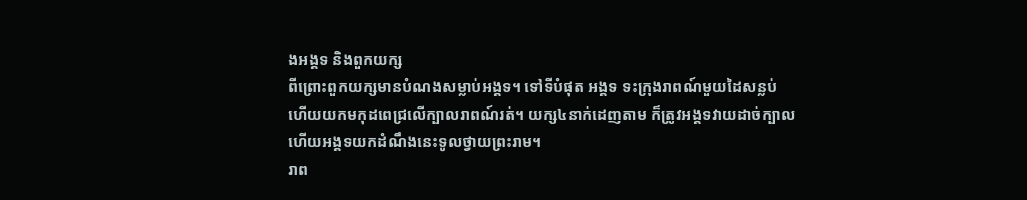ងអង្គទ និងពួកយក្ស
ពីព្រោះពួកយក្សមានបំណងសម្លាប់អង្គទ។ ទៅទីបំផុត អង្គទ ទះក្រុងរាពណ៍មួយដៃសន្លប់
ហើយយកមកុដពេជ្រលើក្បាលរាពណ៍រត់។ យក្ស៤នាក់ដេញតាម ក៏ត្រូវអង្គទវាយដាច់ក្បាល
ហើយអង្គទយកដំណឹងនេះទូលថ្វាយព្រះរាម។
រាព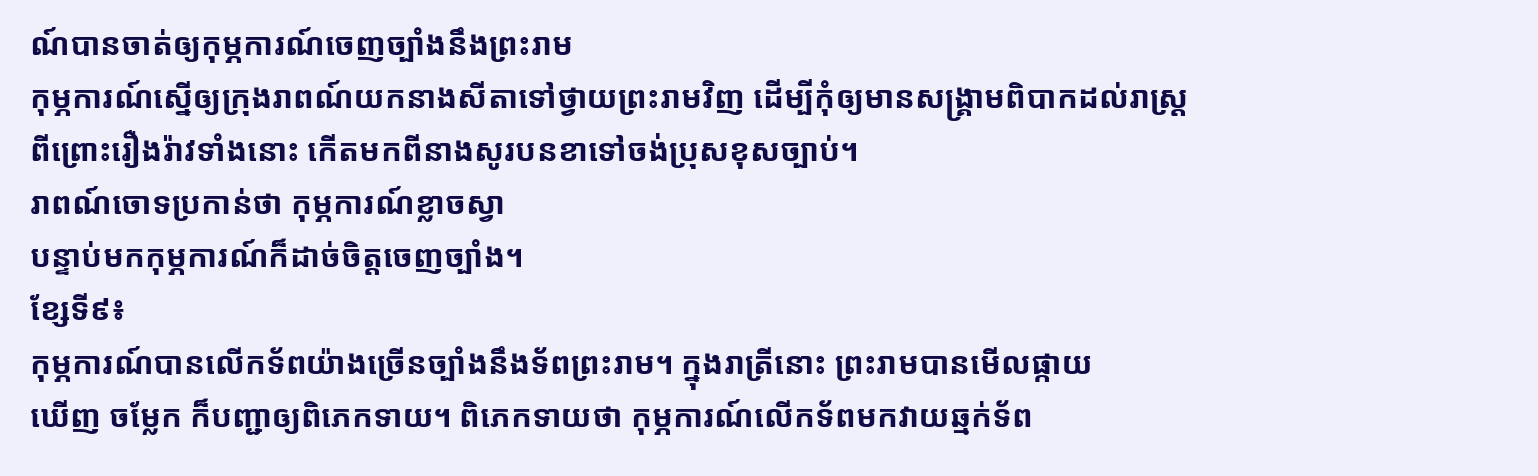ណ៍បានចាត់ឲ្យកុម្ភការណ៍ចេញច្បាំងនឹងព្រះរាម
កុម្ភការណ៍ស្នើឲ្យក្រុងរាពណ៍យកនាងសីតាទៅថ្វាយព្រះរាមវិញ ដើម្បីកុំឲ្យមានសង្គ្រាមពិបាកដល់រាស្ត្រ
ពីព្រោះរឿងរ៉ាវទាំងនោះ កើតមកពីនាងសូរបនខាទៅចង់ប្រុសខុសច្បាប់។
រាពណ៍ចោទប្រកាន់ថា កុម្ភការណ៍ខ្លាចស្វា
បន្ទាប់មកកុម្ភការណ៍ក៏ដាច់ចិត្តចេញច្បាំង។
ខ្សែទី៩៖
កុម្ភការណ៍បានលើកទ័ពយ៉ាងច្រើនច្បាំងនឹងទ័ពព្រះរាម។ ក្នុងរាត្រីនោះ ព្រះរាមបានមើលផ្កាយ
ឃើញ ចម្លែក ក៏បញ្ជាឲ្យពិភេកទាយ។ ពិភេកទាយថា កុម្ភការណ៍លើកទ័ពមកវាយឆ្មក់ទ័ព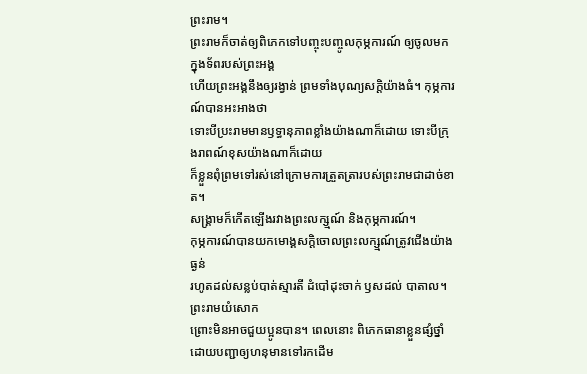ព្រះរាម។
ព្រះរាមក៏ចាត់ឲ្យពិភេកទៅបញ្ចុះបញ្ចូលកុម្ភការណ៍ ឲ្យចូលមកក្នុងទ័ពរបស់ព្រះអង្គ
ហើយព្រះអង្គនឹងឲ្យរង្វាន់ ព្រមទាំងបុណ្យសក្ដិយ៉ាងធំ។ កុម្ភការណ៍បានអះអាងថា
ទោះបីប្រះរាមមានឫទ្ធានុភាពខ្លាំងយ៉ាងណាក៏ដោយ ទោះបីក្រុងរាពណ៍ខុសយ៉ាងណាក៏ដោយ
ក៏ខ្លួនពុំព្រមទៅរស់នៅក្រោមការត្រួតត្រារបស់ព្រះរាមជាដាច់ខាត។
សង្គ្រាមក៏កើតឡើងរវាងព្រះលក្ស្មណ៍ និងកុម្ភការណ៍។
កុម្ភការណ៍បានយកមោង្គសក្ដិចោលព្រះលក្ស្មណ៍ត្រូវជើងយ៉ាងធ្ងន់
រហូតដល់សន្លប់បាត់ស្មារតី ដំបៅដុះចាក់ ឫសដល់ បាតាល។ ព្រះរាមយំសោក
ព្រោះមិនអាចជួយប្អូនបាន។ ពេលនោះ ពិភេកធានាខ្លួនផ្សំថ្នាំ
ដោយបញ្ជាឲ្យហនុមានទៅរកដើម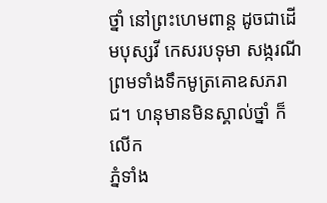ថ្នាំ នៅព្រះហេមពាន្ត ដូចជាដើមបុស្សវី កេសរបទុមា សង្ករណី
ព្រមទាំងទឹកមូត្រគោឧសភរាជ។ ហនុមានមិនស្គាល់ថ្នាំ ក៏លើក
ភ្នំទាំង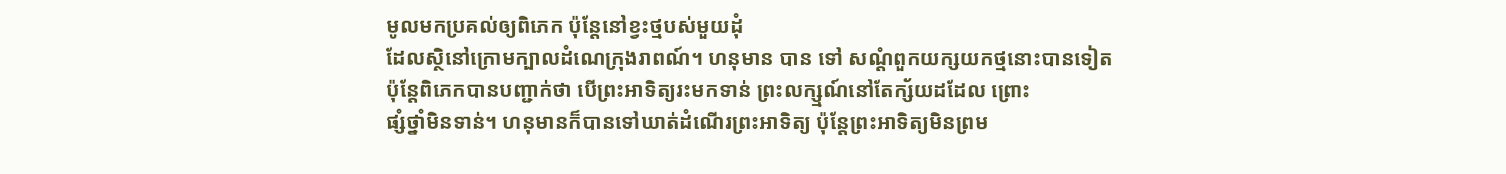មូលមកប្រគល់ឲ្យពិភេក ប៉ុន្តែនៅខ្វះថ្មបស់មួយដុំ
ដែលស្ថិនៅក្រោមក្បាលដំណេក្រុងរាពណ៍។ ហនុមាន បាន ទៅ សណ្ដំពួកយក្សយកថ្មនោះបានទៀត
ប៉ុន្តែពិភេកបានបញ្ជាក់ថា បើព្រះអាទិត្យរះមកទាន់ ព្រះលក្ស្មណ៍នៅតែក្ស័យដដែល ព្រោះ
ផ្សំថ្នាំមិនទាន់។ ហនុមានក៏បានទៅឃាត់ដំណើរព្រះអាទិត្យ ប៉ុន្តែព្រះអាទិត្យមិនព្រម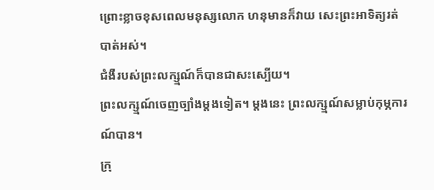ព្រោះខ្លាចខុសពេលមនុស្សលោក ហនុមានក៏វាយ សេះព្រះអាទិត្យរត់បាត់អស់។
ជំងឺរបស់ព្រះលក្ស្មណ៍ក៏បានជាសះស្បើយ។
ព្រះលក្ស្មណ៍ចេញច្បាំងម្ដងទៀត។ ម្ដងនេះ ព្រះលក្ស្មណ៍សម្លាប់កុម្ភការណ៍បាន។
ក្រុ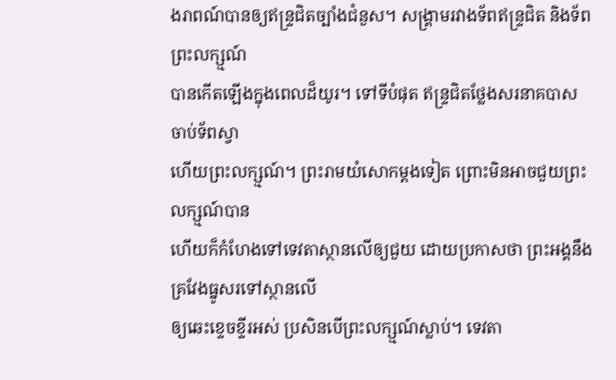ងរាពណ៍បានឲ្យឥន្ទ្រជិតច្បាំងជំនួស។ សង្គ្រាមរវាងទ័ពឥន្ទ្រជិត និងទ័ពព្រះលក្ស្មណ៍
បានកើតឡើងក្នុងពេលដ៏យូរ។ ទៅទីបំផុត ឥន្ទ្រជិតថ្លែងសរនាគបាស ចាប់ទ័ពស្វា
ហើយព្រះលក្ស្មណ៍។ ព្រះរាមយំសោកម្ដងទៀត ព្រោះមិនអាចជួយព្រះលក្ស្មណ៍បាន
ហើយក៏កំហែងទៅទេវតាស្ថានលើឲ្យជួយ ដោយប្រកាសថា ព្រះអង្គនឹងគ្រវែងធ្នូសរទៅស្ថានលើ
ឲ្យឆេះខ្ទេចខ្ទីរអស់ ប្រសិនបើព្រះលក្ស្មណ៍ស្លាប់។ ទេវតា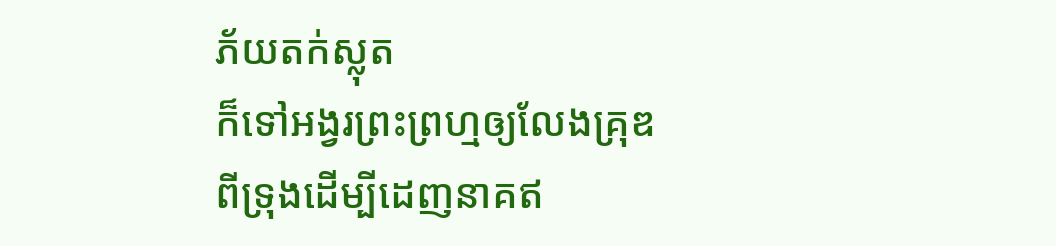ភ័យតក់ស្លុត
ក៏ទៅអង្វរព្រះព្រហ្មឲ្យលែងគ្រុឌពីទ្រុងដើម្បីដេញនាគឥ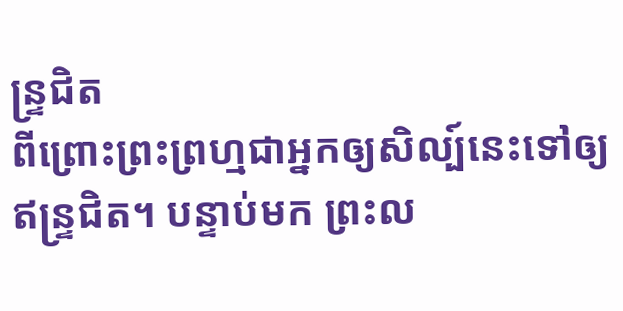ន្ទ្រជិត
ពីព្រោះព្រះព្រហ្មជាអ្នកឲ្យសិល្ប៍នេះទៅឲ្យឥន្ទ្រជិត។ បន្ទាប់មក ព្រះល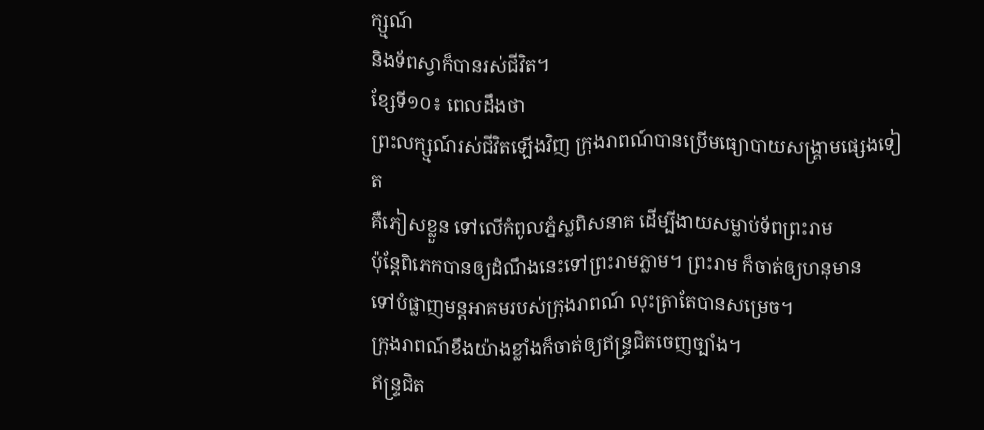ក្ស្មណ៍
និងទ័ពស្វាក៏បានរស់ជីវិត។
ខ្សែទី១០៖ ពេលដឹងថា
ព្រះលក្ស្មណ៍រស់ជីវិតឡើងវិញ ក្រុងរាពណ៍បានប្រើមធ្យោបាយសង្គ្រាមផ្សេងទៀត
គឺភៀសខ្លួន ទៅលើកំពូលភ្នំស្លពិសនាគ ដើម្បីងាយសម្លាប់ទ័ពព្រះរាម
ប៉ុន្តែពិភេកបានឲ្យដំណឹងនេះទៅព្រះរាមភ្លាម។ ព្រះរាម ក៏ចាត់ឲ្យហនុមាន
ទៅបំផ្លាញមន្តអាគមរបស់ក្រុងរាពណ៍ លុះត្រាតែបានសម្រេច។
ក្រុងរាពណ៍ខឹងយ៉ាងខ្លាំងក៏ចាត់ឲ្យឥន្ទ្រជិតចេញច្បាំង។
ឥន្ទ្រជិត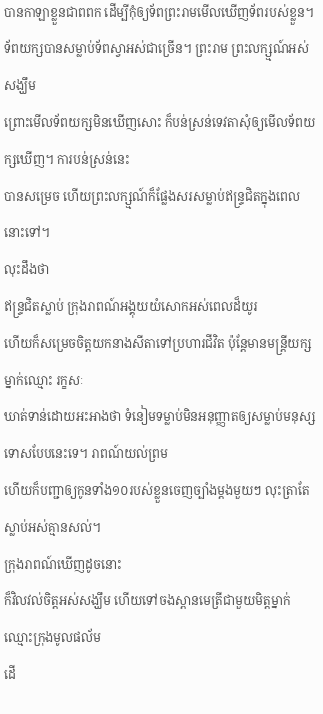បានកាឡាខ្លួនជាពពក ដើម្បីកុំឲ្យទ័ពព្រះរាមមើលឃើញទ័ពរបស់ខ្លួន។
ទ័ពយក្សបានសម្លាប់ទ័ពស្វាអស់ជាច្រើន។ ព្រះរាម ព្រះលក្ស្មណ៍អស់សង្ឃឹម
ព្រោះមើលទ័ពយក្សមិនឃើញសោះ ក៏បន់ស្រន់ទេវតាសុំឲ្យមើលទ័ពយក្សឃើញ។ ការបន់ស្រន់នេះ
បានសម្រេច ហើយព្រះលក្ស្មណ៍ក៏ផ្លែងសរសម្លាប់ឥន្ទ្រជិតក្នុងពេលនោះទៅ។
លុះដឹងថា
ឥន្ទ្រជិតស្លាប់ ក្រុងរាពណ៍អង្គុយយំសោកអស់ពេលដ៏យូរ
ហើយក៏សម្រេចចិត្តយកនាងសីតាទៅប្រហារជីវិត ប៉ុន្តែមានមន្ត្រីយក្សម្នាក់ឈ្មោះ រក្ខសៈ
ឃាត់ទាន់ដោយអះអាងថា ទំនៀមទម្លាប់មិនអនុញ្ញាតឲ្យសម្លាប់មនុស្សទោសបែបនេះទេ។ រាពណ៍យល់ព្រម
ហើយក៏បញ្ជាឲ្យកូនទាំង១០របស់ខ្លួនចេញច្បាំងម្ដងមួយៗ លុះត្រាតែស្លាប់អស់គ្មានសល់។
ក្រុងរាពណ៍ឃើញដូចនោះ
ក៏វិលវល់ចិត្តអស់សង្ឃឹម ហើយទៅចងស្ពានមេត្រីជាមួយមិត្តម្នាក់ ឈ្មោះក្រុងមូលផល័ម
ដើ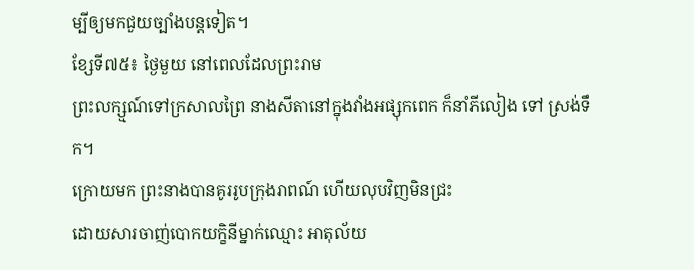ម្បីឲ្យមកជួយច្បាំងបន្តទៀត។
ខ្សែទី៧៥៖ ថ្ងៃមួយ នៅពេលដែលព្រះរាម
ព្រះលក្ស្មណ៍ទៅក្រសាលព្រៃ នាងសីតានៅក្នុងវាំងអផ្សុកពេក ក៏នាំភីលៀង ទៅ ស្រង់ទឹក។
ក្រោយមក ព្រះនាងបានគូររូបក្រុងរាពណ៍ ហើយលុបវិញមិនជ្រះ
ដោយសារចាញ់បោកយក្ខិនីម្នាក់ឈ្មោះ អាតុល័យ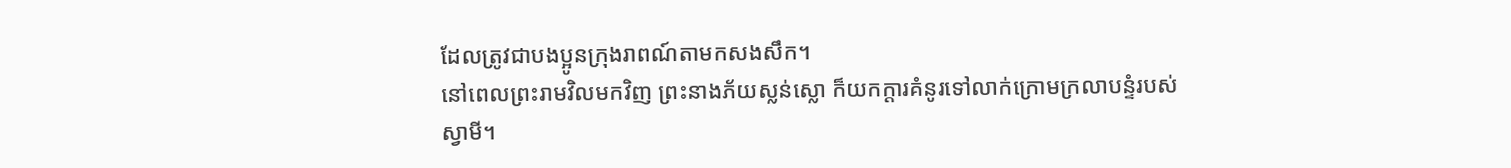ដែលត្រូវជាបងប្អូនក្រុងរាពណ៍តាមកសងសឹក។
នៅពេលព្រះរាមវិលមកវិញ ព្រះនាងភ័យស្លន់ស្លោ ក៏យកក្ដារគំនូរទៅលាក់ក្រោមក្រលាបន្ទំរបស់ស្វាមី។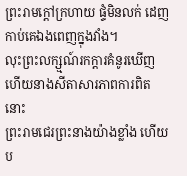ព្រះរាមក្ដៅក្រហាយ ផ្ទំមិនលក់ ដេញកាប់គេឯងពេញក្នុងវាំង។
លុះព្រះលក្ស្មណ៍រកក្ដារគំនូរឃើញ ហើយនាងសីតាសារភាពការពិតនោះ
ព្រះរាមជេរព្រះនាងយ៉ាងខ្លាំង ហើយប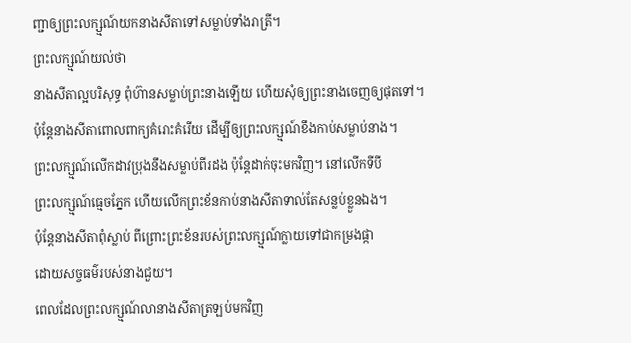ញ្ជាឲ្យព្រះលក្ស្មណ៍យកនាងសីតាទៅសម្លាប់ទាំងរាត្រី។
ព្រះលក្ស្មណ៍យល់ថា
នាងសីតាល្អបរិសុទ្ធ ពុំហ៊ានសម្លាប់ព្រះនាងឡើយ ហើយសុំឲ្យព្រះនាងចេញឲ្យផុតទៅ។
ប៉ុន្តែនាងសីតាពោលពាក្យគំរោះគំរើយ ដើម្បីឲ្យព្រះលក្ស្មណ៍ខឹងកាប់សម្លាប់នាង។
ព្រះលក្ស្មណ៍លើកដាវប្រុងនឹងសម្លាប់ពីរដង ប៉ុន្តែដាក់ចុះមកវិញ។ នៅលើកទីបី
ព្រះលក្ស្មណ៍ធ្មេចភ្នែក ហើយលើកព្រះខ័នកាប់នាងសីតាទាល់តែសន្លប់ខ្លួនឯង។
ប៉ុន្តែនាងសីតាពុំស្លាប់ ពីព្រោះព្រះខ័នរបស់ព្រះលក្ស្មណ៍ក្លាយទៅជាកម្រងផ្កា
ដោយសច្ចធម៌របស់នាងជួយ។
ពេលដែលព្រះលក្ស្មណ៍លានាងសីតាត្រឡប់មកវិញ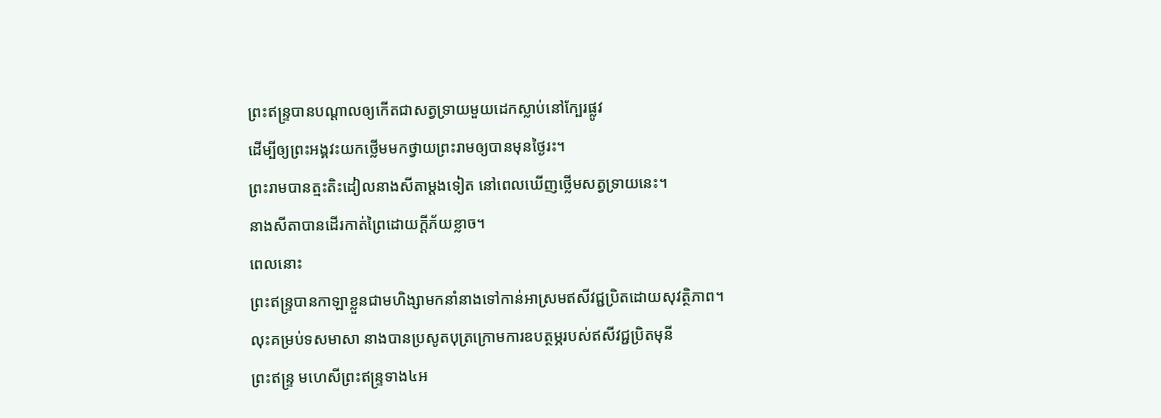ព្រះឥន្ទ្របានបណ្ដាលឲ្យកើតជាសត្វទ្រាយមួយដេកស្លាប់នៅក្បែរផ្លូវ
ដើម្បីឲ្យព្រះអង្គវះយកថ្លើមមកថ្វាយព្រះរាមឲ្យបានមុនថ្ងៃរះ។
ព្រះរាមបានត្មះតិះដៀលនាងសីតាម្ដងទៀត នៅពេលឃើញថ្លើមសត្វទ្រាយនេះ។
នាងសីតាបានដើរកាត់ព្រៃដោយក្ដីភ័យខ្លាច។
ពេលនោះ
ព្រះឥន្ទ្របានកាឡាខ្លួនជាមហិង្សាមកនាំនាងទៅកាន់អាស្រមឥសីវជ្ជប្រិតដោយសុវត្ថិភាព។
លុះគម្រប់ទសមាសា នាងបានប្រសូតបុត្រក្រោមការឧបត្ថម្ភរបស់ឥសីវជ្ជប្រិតមុនី
ព្រះឥន្ទ្រ មហេសីព្រះឥន្ទ្រទាង៤អ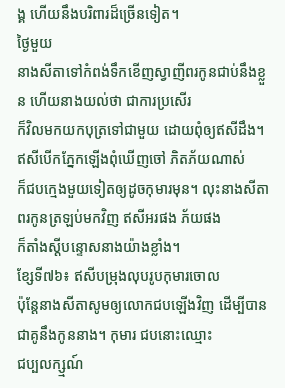ង្គ ហើយនឹងបរិពារដ៏ច្រើនទៀត។
ថ្ងៃមួយ
នាងសីតាទៅកំពង់ទឹកខើញស្វាញីពរកូនជាប់នឹងខ្លួន ហើយនាងយល់ថា ជាការប្រសើរ
ក៏វិលមកយកបុត្រទៅជាមួយ ដោយពុំឲ្យឥសីដឹង។ ឥសីបើកភ្នែកឡើងពុំឃើញចៅ ភិតភ័យណាស់
ក៏ជបក្មេងមួយទៀតឲ្យដូចកុមារមុន។ លុះនាងសីតាពរកូនត្រឡប់មកវិញ ឥសីអរផង ភ័យផង
ក៏តាំងស្ដីបន្ទោសនាងយ៉ាងខ្លាំង។
ខ្សែទី៧៦៖ ឥសីបម្រុងលុបរូបកុមារចោល
ប៉ុន្តែនាងសីតាសូមឲ្យលោកជបឡើងវិញ ដើម្បីបានជាគូនឹងកូននាង។ កុមារ ជបនោះឈ្មោះ
ជប្បលក្ស្មណ៍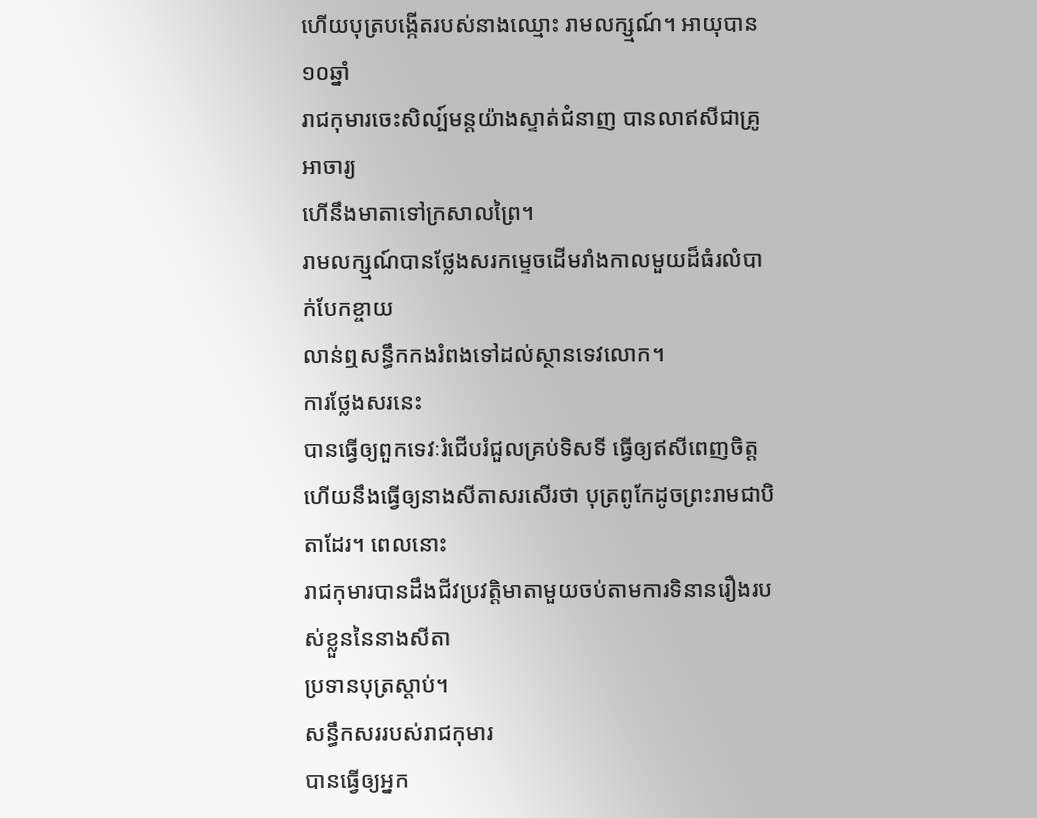ហើយបុត្របង្កើតរបស់នាងឈ្មោះ រាមលក្ស្មណ៍។ អាយុបាន១០ឆ្នាំ
រាជកុមារចេះសិល្ប៍មន្តយ៉ាងស្ទាត់ជំនាញ បានលាឥសីជាគ្រូអាចារ្យ
ហើនឹងមាតាទៅក្រសាលព្រៃ។
រាមលក្ស្មណ៍បានថ្លែងសរកម្ទេចដើមរាំងកាលមួយដ៏ធំរលំបាក់បែកខ្ចាយ
លាន់ឮសន្ធឹកកងរំពងទៅដល់ស្ថានទេវលោក។
ការថ្លែងសរនេះ
បានធ្វើឲ្យពួកទេវៈរំជើបរំជួលគ្រប់ទិសទី ធ្វើឲ្យឥសីពេញចិត្ត
ហើយនឹងធ្វើឲ្យនាងសីតាសរសើរថា បុត្រពូកែដូចព្រះរាមជាបិតាដែរ។ ពេលនោះ
រាជកុមារបានដឹងជីវប្រវត្តិមាតាមួយចប់តាមការទិនានរឿងរបស់ខ្លួននៃនាងសីតា
ប្រទានបុត្រស្ដាប់។
សន្ធឹកសររបស់រាជកុមារ
បានធ្វើឲ្យអ្នក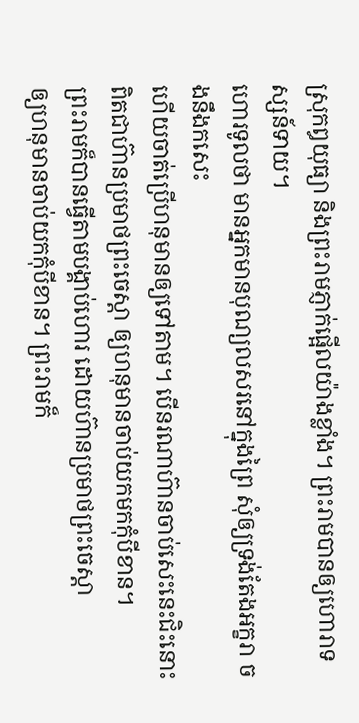ស្រុកឰយុធ្យា និងព្រះរាមភ្ញាក់ផ្អើលយ៉ាងខ្លាំង។ ព្រះរាមបានឲ្យហោរាទស្សន៍ទាយ។
ហោរទូលថា មានអ្នកមានបុណ្យលសរនៅក្នុងព្រៃ សុំឲ្យទ្រង់តែងអក្ខរា ចងនឹងកសេះ
ហើយចាត់ប្រើហនុមានឲ្យទៅតាម។ បើនរណាហ៊ានចាប់សេះនេះជិះនោះ
ពិតជាហ៊ានប្រមាថព្រះចេស្ដា ឲ្យហនុមានចាប់យកមកកុំបីខាន។
ព្រះរាមក៏បានធ្វើតាមបង្គាប់ហោរ ដោយហ៊ានប្រមាថព្រះចេស្ដា
ឲ្យហនុមានចាប់យកកុំបីខាន។ ព្រះរាមក៏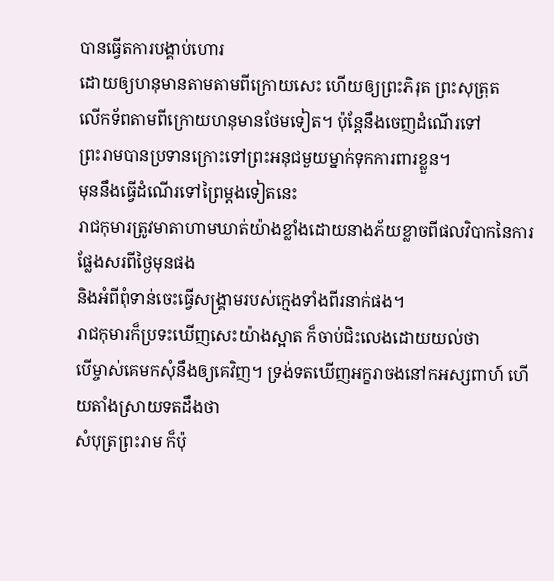បានធ្វើតការបង្គាប់ហោរ
ដោយឲ្យហនុមានតាមតាមពីក្រោយសេះ ហើយឲ្យព្រះភិរុត ព្រះសុត្រុត
លើកទ័ពតាមពីក្រោយហនុមានថែមទៀត។ ប៉ុន្តែនឹងចេញដំណើរទៅ
ព្រះរាមបានប្រទានក្រោះទៅព្រះអនុជមួយម្នាក់ទុកការពារខ្លួន។
មុននឹងធ្វើដំណើរទៅព្រៃម្ដងទៀតនេះ
រាជកុមារត្រូវមាតាហាមឃាត់យ៉ាងខ្លាំងដោយនាងភ័យខ្លាចពីផលវិបាកនៃការផ្លែងសរពីថ្ងៃមុនផង
និងអំពីពុំទាន់ចេះធ្វើសង្គ្រាមរបស់ក្មេងទាំងពីរនាក់ផង។
រាជកុមារក៏ប្រទះឃើញសេះយ៉ាងស្អាត ក៏ចាប់ជិះលេងដោយយល់ថា
បើម្ចាស់គេមកសុំនឹងឲ្យគេវិញ។ ទ្រង់ទតឃើញអក្ខរាចងនៅកអស្សពាហ៍ ហើយតាំងស្រាយទតដឹងថា
សំបុត្រព្រះរាម ក៏ប៉ុ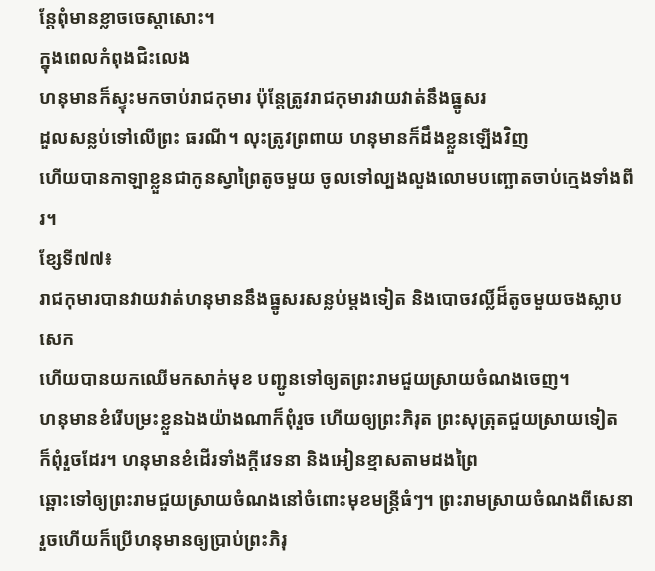ន្តែពុំមានខ្លាចចេស្ដាសោះ។
ក្នុងពេលកំពុងជិះលេង
ហនុមានក៏ស្ទុះមកចាប់រាជកុមារ ប៉ុន្តែត្រូវរាជកុមារវាយវាត់នឹងធ្នូសរ
ដួលសន្លប់ទៅលើព្រះ ធរណី។ លុះត្រូវព្រពាយ ហនុមានក៏ដឹងខ្លួនឡើងវិញ
ហើយបានកាឡាខ្លួនជាកូនស្វាព្រៃតូចមួយ ចូលទៅល្បងលួងលោមបញ្ឆោតចាប់ក្មេងទាំងពីរ។
ខ្សែទី៧៧៖
រាជកុមារបានវាយវាត់ហនុមាននឹងធ្នូសរសន្លប់ម្ដងទៀត និងបោចវល្លិ៍ដ៏តូចមួយចងស្លាបសេក
ហើយបានយកឈើមកសាក់មុខ បញ្ជូនទៅឲ្យតព្រះរាមជួយស្រាយចំណងចេញ។
ហនុមានខំរើបម្រះខ្លួនឯងយ៉ាងណាក៏ពុំរួច ហើយឲ្យព្រះភិរុត ព្រះសុត្រុតជួយស្រាយទៀត
ក៏ពុំរួចដែរ។ ហនុមានខំដើរទាំងក្ដីវេទនា និងអៀនខ្មាសតាមដងព្រៃ
ឆ្ពោះទៅឲ្យព្រះរាមជួយស្រាយចំណងនៅចំពោះមុខមន្ត្រីធំៗ។ ព្រះរាមស្រាយចំណងពីសេនា
រួចហើយក៏ប្រើហនុមានឲ្យប្រាប់ព្រះភិរុ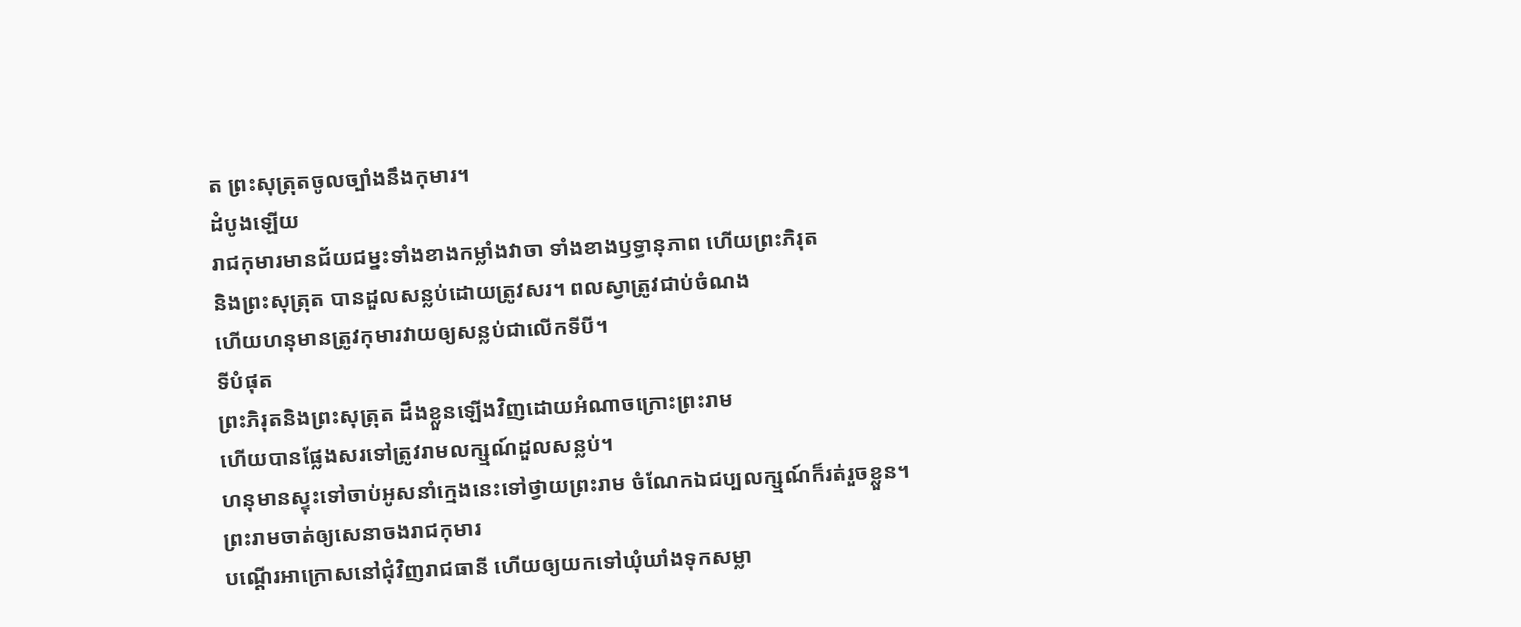ត ព្រះសុត្រុតចូលច្បាំងនឹងកុមារ។
ដំបូងឡើយ
រាជកុមារមានជ័យជម្នះទាំងខាងកម្លាំងវាចា ទាំងខាងឫទ្ធានុភាព ហើយព្រះភិរុត
និងព្រះសុត្រុត បានដួលសន្លប់ដោយត្រូវសរ។ ពលស្វាត្រូវជាប់ចំណង
ហើយហនុមានត្រូវកុមារវាយឲ្យសន្លប់ជាលើកទីបី។
ទីបំផុត
ព្រះភិរុតនិងព្រះសុត្រុត ដឹងខ្លួនឡើងវិញដោយអំណាចក្រោះព្រះរាម
ហើយបានផ្លែងសរទៅត្រូវរាមលក្ស្មណ៍ដួលសន្លប់។
ហនុមានស្ទុះទៅចាប់អូសនាំក្មេងនេះទៅថ្វាយព្រះរាម ចំណែកឯជប្បលក្ស្មណ៍ក៏រត់រួចខ្លួន។
ព្រះរាមចាត់ឲ្យសេនាចងរាជកុមារ
បណ្ដើរអាក្រោសនៅជុំវិញរាជធានី ហើយឲ្យយកទៅឃុំឃាំងទុកសម្លា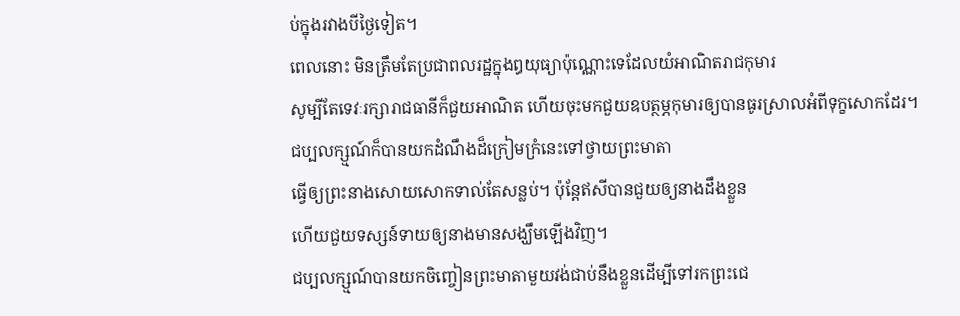ប់ក្នុងរវាងបីថ្ងៃទៀត។
ពេលនោះ មិនត្រឹមតែប្រជាពលរដ្ឋក្នុងឰយុធ្យាប៉ុណ្ណោះទេដែលយំអាណិតរាជកុមារ
សូម្បីតែទេវៈរក្សារាជធានីក៏ជួយអាណិត ហើយចុះមកជួយឧបត្ថម្ភកុមារឲ្យបានធូរស្រាលអំពីទុក្ខសោកដែរ។
ជប្បលក្ស្មណ៍ក៏បានយកដំណឹងដ៏ក្រៀមក្រំនេះទៅថ្វាយព្រះមាតា
ធ្វើឲ្យព្រះនាងសោយសោកទាល់តែសន្លប់។ ប៉ុន្តែឥសីបានជួយឲ្យនាងដឹងខ្លួន
ហើយជួយទស្សន៍ទាយឲ្យនាងមានសង្ឃឹមឡើងវិញ។
ជប្បលក្ស្មណ៍បានយកចិញ្ចៀនព្រះមាតាមួយវង់ជាប់នឹងខ្លួនដើម្បីទៅរកព្រះជេ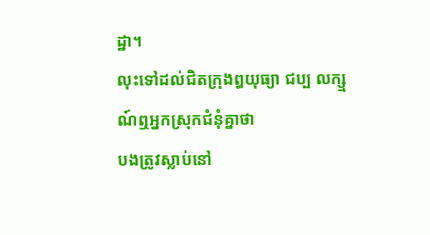ដ្ឋា។
លុះទៅដល់ជិតក្រុងឰយុធ្យា ជប្ប លក្ស្មណ៍ឮអ្នកស្រុកជំនុំគ្នាថា
បងត្រូវស្លាប់នៅ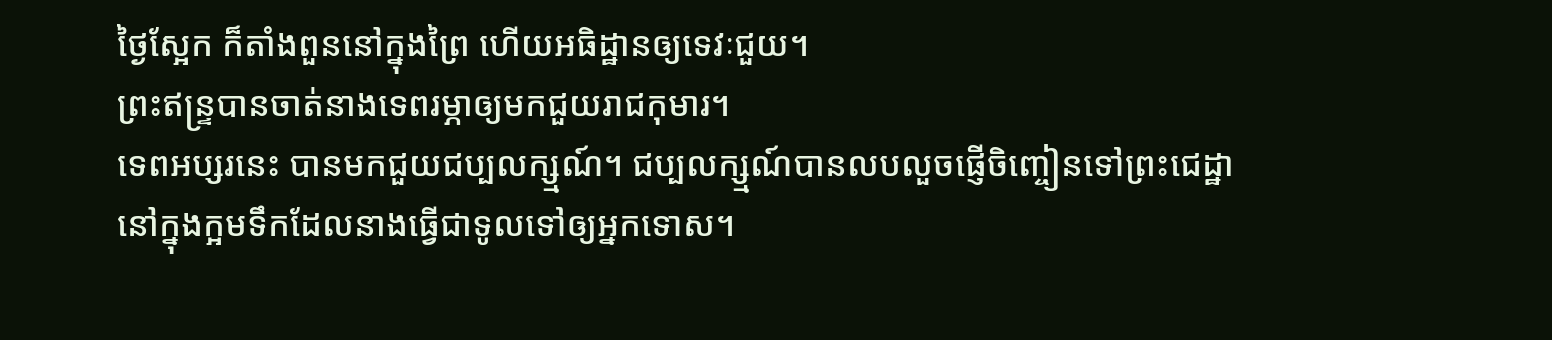ថ្ងៃស្អែក ក៏តាំងពួននៅក្នុងព្រៃ ហើយអធិដ្ឋានឲ្យទេវៈជួយ។
ព្រះឥន្ទ្របានចាត់នាងទេពរម្ភាឲ្យមកជួយរាជកុមារ។
ទេពអប្សរនេះ បានមកជួយជប្បលក្ស្មណ៍។ ជប្បលក្ស្មណ៍បានលបលួចផ្ញើចិញ្ចៀនទៅព្រះជេដ្ឋា
នៅក្នុងក្អមទឹកដែលនាងធ្វើជាទូលទៅឲ្យអ្នកទោស។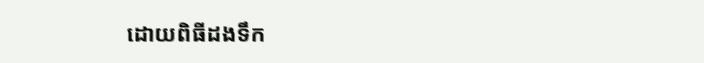ដោយពិធីដងទឹក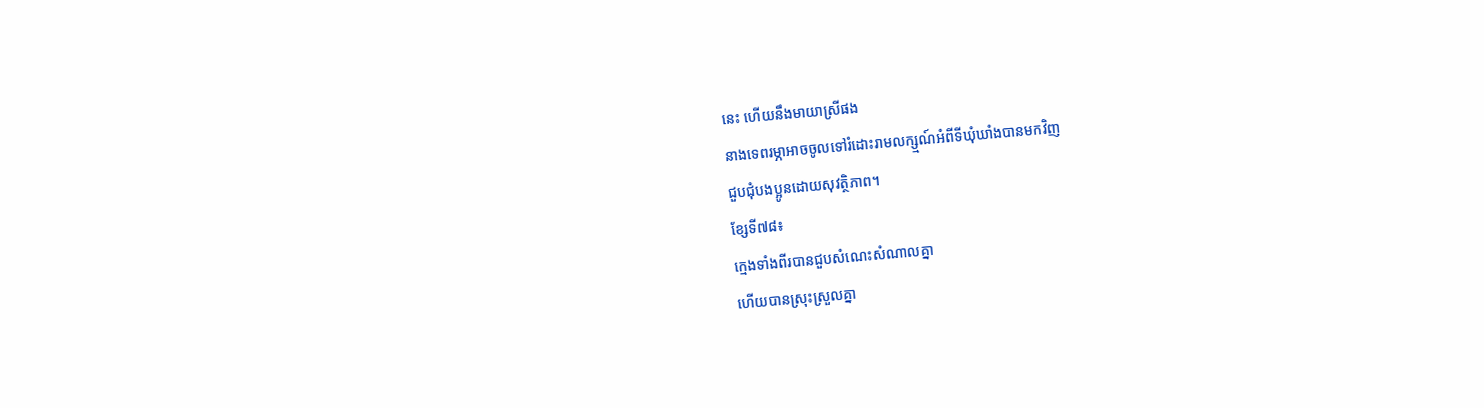នេះ ហើយនឹងមាយាស្រីផង
នាងទេពរម្ភាអាចចូលទៅរំដោះរាមលក្ស្មណ៍អំពីទីឃុំឃាំងបានមកវិញ
ជួបជុំបងប្អូនដោយសុវត្ថិភាព។
ខ្សែទី៧៨៖
ក្មេងទាំងពីរបានជួបសំណេះសំណាលគ្នា
ហើយបានស្រុះស្រួលគ្នា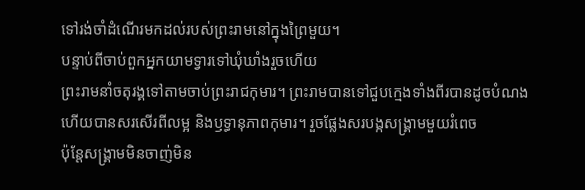ទៅរង់ចាំដំណើរមកដល់របស់ព្រះរាមនៅក្នុងព្រៃមួយ។
បន្ទាប់ពីចាប់ពួកអ្នកយាមទ្វារទៅឃុំឃាំងរួចហើយ
ព្រះរាមនាំចតុរង្គទៅតាមចាប់ព្រះរាជកុមារ។ ព្រះរាមបានទៅជួបក្មេងទាំងពីរបានដូចបំណង
ហើយបានសរសើរពីលម្អ និងឫទ្ធានុភាពកុមារ។ រួចផ្លែងសរបង្កសង្គ្រាមមួយរំពេច
ប៉ុន្តែសង្គ្រាមមិនចាញ់មិន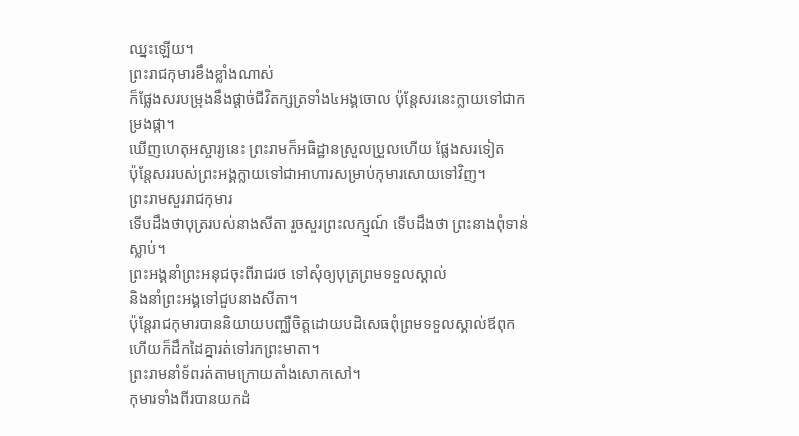ឈ្នះឡើយ។
ព្រះរាជកុមារខឹងខ្លាំងណាស់
ក៏ផ្លែងសរបម្រុងនឹងផ្ដាច់ជីវិតក្សត្រទាំង៤អង្គចោល ប៉ុន្តែសរនេះក្លាយទៅជាកម្រងផ្កា។
ឃើញហេតុអស្ចារ្យនេះ ព្រះរាមក៏អធិដ្ឋានស្រួលប្រួលហើយ ផ្លែងសរទៀត
ប៉ុន្តែសររបស់ព្រះអង្គក្លាយទៅជាអាហារសម្រាប់កុមារសោយទៅវិញ។
ព្រះរាមសួររាជកុមារ
ទើបដឹងថាបុត្ររបស់នាងសីតា រួចសួរព្រះលក្ស្មណ៍ ទើបដឹងថា ព្រះនាងពុំទាន់ស្លាប់។
ព្រះអង្គនាំព្រះអនុជចុះពីរាជរថ ទៅសុំឲ្យបុត្រព្រមទទួលស្គាល់
និងនាំព្រះអង្គទៅជួបនាងសីតា។
ប៉ុន្តែរាជកុមារបាននិយាយបញ្ឈឺចិត្តដោយបដិសេធពុំព្រមទទួលស្គាល់ឪពុក ហើយក៏ដឹកដៃគ្នារត់ទៅរកព្រះមាតា។
ព្រះរាមនាំទ័ពរត់តាមក្រោយតាំងសោកសៅ។
កុមារទាំងពីរបានយកដំ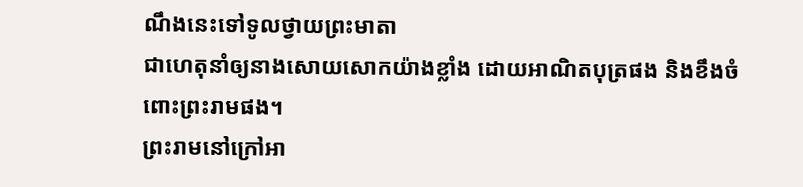ណឹងនេះទៅទូលថ្វាយព្រះមាតា
ជាហេតុនាំឲ្យនាងសោយសោកយ៉ាងខ្លាំង ដោយអាណិតបុត្រផង និងខឹងចំពោះព្រះរាមផង។
ព្រះរាមនៅក្រៅអា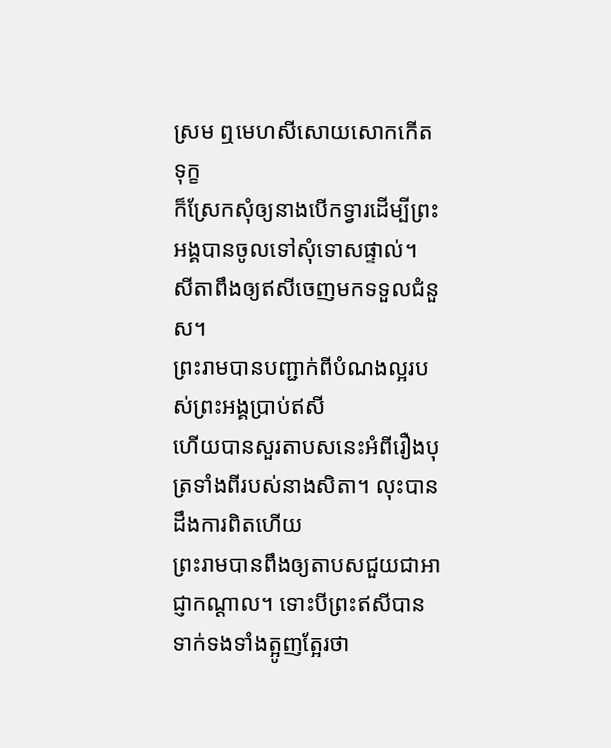ស្រម ឮមេហសីសោយសោកកើតទុក្ខ
ក៏ស្រែកសុំឲ្យនាងបើកទ្វារដើម្បីព្រះអង្គបានចូលទៅសុំទោសផ្ទាល់។
សីតាពឹងឲ្យឥសីចេញមកទទួលជំនួស។
ព្រះរាមបានបញ្ជាក់ពីបំណងល្អរបស់ព្រះអង្គប្រាប់ឥសី
ហើយបានសួរតាបសនេះអំពីរឿងបុត្រទាំងពីរបស់នាងសិតា។ លុះបានដឹងការពិតហើយ
ព្រះរាមបានពឹងឲ្យតាបសជួយជាអាជ្ញាកណ្ដាល។ ទោះបីព្រះឥសីបានទាក់ទងទាំងត្អូញត្អែរថា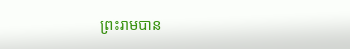ព្រះរាមបាន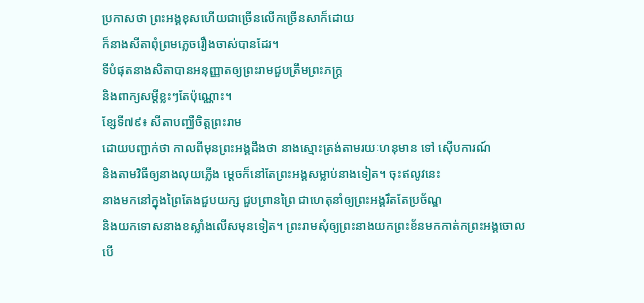ប្រកាសថា ព្រះអង្គខុសហើយជាច្រើនលើកច្រើនសាក៏ដោយ
ក៏នាងសីតាពុំព្រមភ្លេចរឿងចាស់បានដែរ។
ទីបំផុតនាងសិតាបានអនុញ្ញាតឲ្យព្រះរាមជួបត្រឹមព្រះភក្ត្រ
និងពាក្យសម្ដីខ្លះៗតែប៉ុណ្ណោះ។
ខ្សែទី៧៩៖ សីតាបញ្ឈឺចិត្តព្រះរាម
ដោយបញ្ជាក់ថា កាលពីមុនព្រះអង្គដឹងថា នាងស្មោះត្រង់តាមរយៈហនុមាន ទៅ ស៊ើបការណ៍
និងតាមវិធីឲ្យនាងលុយភ្លើង ម្ដេចក៏នៅតែព្រះអង្គសម្លាប់នាងទៀត។ ចុះឥលូវនេះ
នាងមកនៅក្នុងព្រៃតែងជួបយក្ស ជួបព្រានព្រៃ ជាហេតុនាំឲ្យព្រះអង្គរឹតតែប្រច័ណ្ឌ
និងយកទោសនាងខស្លាំងលើសមុនទៀត។ ព្រះរាមសុំឲ្យព្រះនាងយកព្រះខ័នមកកាត់កព្រះអង្គចោល
បើ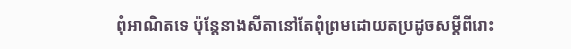ពុំអាណិតទេ ប៉ុន្តែនាងសីតានៅតែពុំព្រមដោយតប្រដូចសម្ដីពីរោះ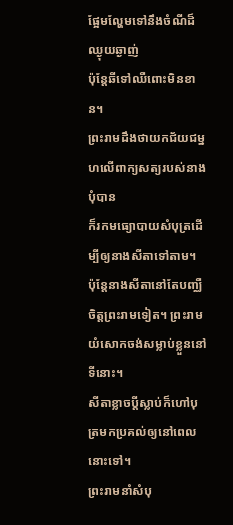ផ្អែមល្ហែមទៅនឹងចំណីដ៏ឈ្ងុយឆ្ងាញ់
ប៉ុន្តែឆីទៅឈឺពោះមិនខាន។
ព្រះរាមដឹងថាយកជ័យជម្នហលើពាក្យសត្យរបស់នាងបុំបាន
ក៏រកមធ្យោបាយសំបុត្រដើម្បីឲ្យនាងសីតាទៅតាម។
ប៉ុន្តែនាងសីតានៅតែបញ្ឈឺចិត្តព្រះរាមទៀត។ ព្រះរាមយំសោកចង់សម្លាប់ខ្លួននៅទីនោះ។
សីតាខ្លាចប្ដីស្លាប់ក៏ហៅបុត្រមកប្រគល់ឲ្យនៅពេលនោះទៅ។
ព្រះរាមនាំសំបុ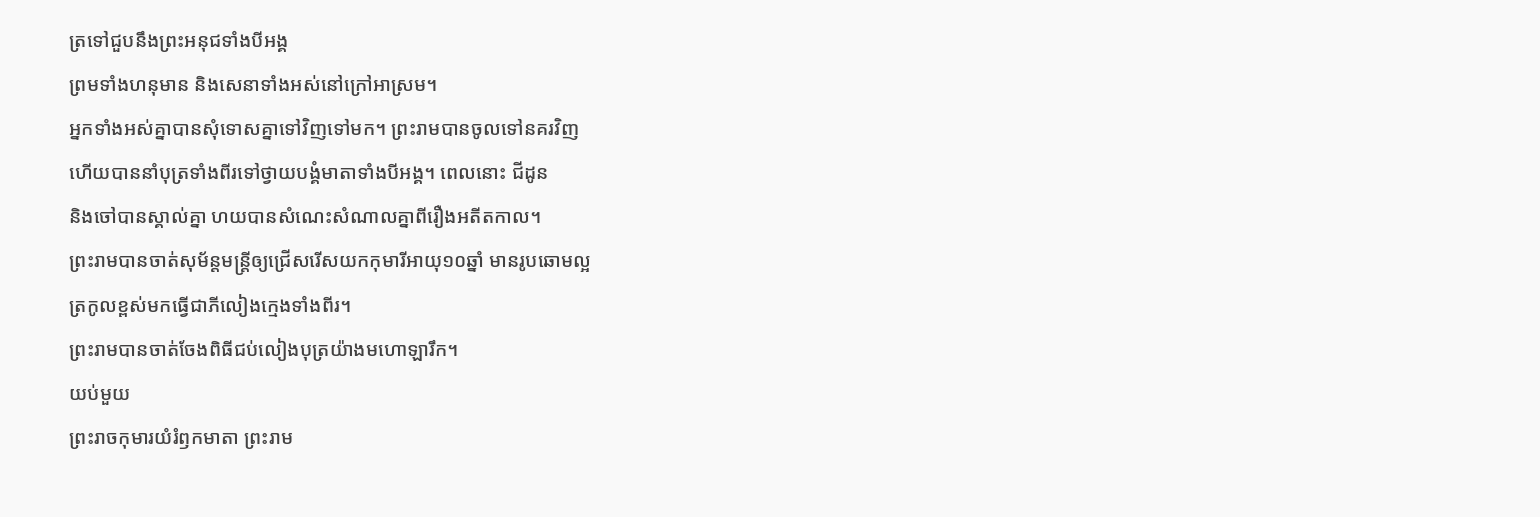ត្រទៅជួបនឹងព្រះអនុជទាំងបីអង្គ
ព្រមទាំងហនុមាន និងសេនាទាំងអស់នៅក្រៅអាស្រម។
អ្នកទាំងអស់គ្នាបានសុំទោសគ្នាទៅវិញទៅមក។ ព្រះរាមបានចូលទៅនគរវិញ
ហើយបាននាំបុត្រទាំងពីរទៅថ្វាយបង្គំមាតាទាំងបីអង្គ។ ពេលនោះ ជីដូន
និងចៅបានស្គាល់គ្នា ហយបានសំណេះសំណាលគ្នាពីរឿងអតីតកាល។
ព្រះរាមបានចាត់សុម័ន្តមន្ត្រីឲ្យជ្រើសរើសយកកុមារីអាយុ១០ឆ្នាំ មានរូបឆោមល្អ
ត្រកូលខ្ពស់មកធ្វើជាភីលៀងក្មេងទាំងពីរ។
ព្រះរាមបានចាត់ចែងពិធីជប់លៀងបុត្រយ៉ាងមហោឡារឹក។
យប់មួយ
ព្រះរាចកុមារយំរំឭកមាតា ព្រះរាម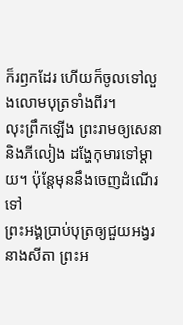ក៏រឭកដែរ ហើយក៏ចូលទៅលួងលោមបុត្រទាំងពីរ។
លុះព្រឹកឡើង ព្រះរាមឲ្យសេនា និងភីលៀង ដង្ហែកុមារទៅម្ដាយ។ ប៉ុន្តែមុននឹងចេញដំណើរទៅ
ព្រះអង្គប្រាប់បុត្រឲ្យជួយអង្វរនាងសីតា ព្រះអ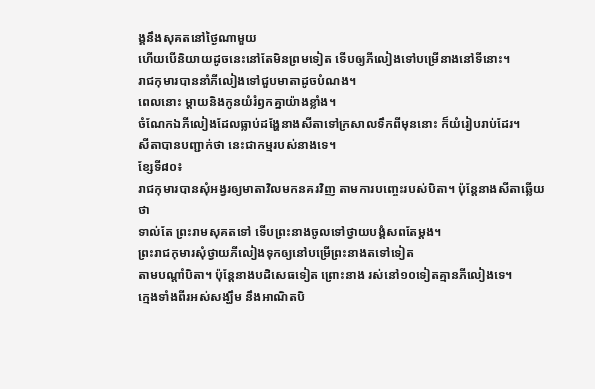ង្គនឹងសុគតនៅថ្ងៃណាមួយ
ហើយបើនិយាយដូចនេះនៅតែមិនព្រមទៀត ទើបឲ្យភីលៀងទៅបម្រើនាងនៅទីនោះ។
រាជកុមារបាននាំភីលៀងទៅជួបមាតាដូចបំណង។
ពេលនោះ ម្ដាយនិងកូនយំរំឭកគ្នាយ៉ាងខ្លាំង។
ចំណែកឯភីលៀងដែលធ្លាប់ដង្ហែនាងសីតាទៅក្រសាលទឹកពីមុននោះ ក៏យំរៀបរាប់ដែរ។
សីតាបានបញ្ជាក់ថា នេះជាកម្មរបស់នាងទេ។
ខ្សែទី៨០៖
រាជកុមារបានសុំអង្វរឲ្យមាតាវិលមកនគរវិញ តាមការបញ្ចេះរបស់បិតា។ ប៉ុន្តែនាងសីតាឆ្លើយថា
ទាល់តែ ព្រះរាមសុគតទៅ ទើបព្រះនាងចូលទៅថ្វាយបង្គំសពតែម្ដង។
ព្រះរាជកុមារសុំថ្វាយភីលៀងទុកឲ្យនៅបម្រើព្រះនាងតទៅទៀត
តាមបណ្ដាំបិតា។ ប៉ុន្តែនាងបដិសេធទៀត ព្រោះនាង រស់នៅ១០ទៀតគ្មានភីលៀងទេ។
ក្មេងទាំងពីរអស់សង្ឃឹម នឹងអាណិតបិ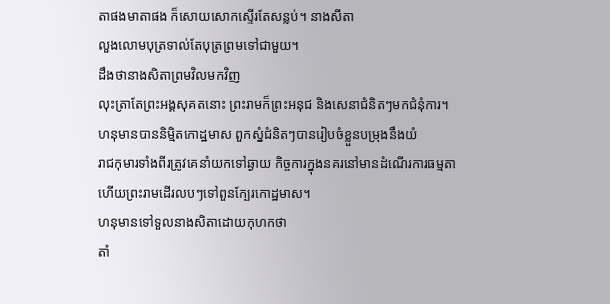តាផងមាតាផង ក៏សោយសោកស្ទើរតែសន្លប់។ នាងសីតា
លួងលោមបុត្រទាល់តែបុត្រព្រមទៅជាមួយ។
ដឹងថានាងសិតាព្រមវិលមកវិញ
លុះត្រាតែព្រះអង្គសុគតនោះ ព្រះរាមក៏ព្រះអនុជ និងសេនាជំនិតៗមកជំនុំការ។
ហនុមានបាននិម្មិតកោដ្ឋមាស ពួកស្នំជំនិតៗបានរៀបចំខ្លួនបម្រុងនឹងយំ
រាជកុមារទាំងពីរត្រូវគេនាំយកទៅឆ្ងាយ កិច្ចការក្នុងនគរនៅមានដំណើរការធម្មតា
ហើយព្រះរាមដើរលបៗទៅពួនក្បែរកោដ្ឋមាស។
ហនុមានទៅទួលនាងសិតាដោយកុហកថា
តាំ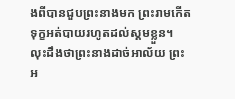ងពីបានជួបព្រះនាងមក ព្រះរាមកើតទុក្ខអត់បាយរហូតដល់ស្គមខ្លួន។
លុះដឹងថាព្រះនាងដាច់អាល័យ ព្រះអ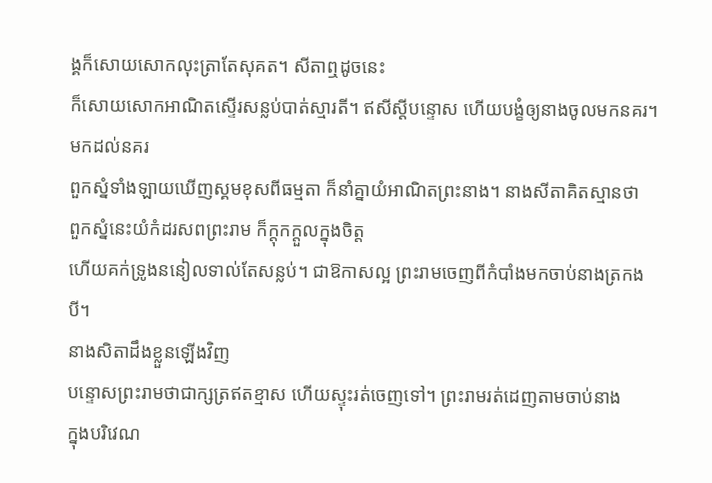ង្គក៏សោយសោកលុះត្រាតែសុគត។ សីតាឮដូចនេះ
ក៏សោយសោកអាណិតស្ទើរសន្លប់បាត់ស្មារតី។ ឥសីស្ដីបន្ទោស ហើយបង្ខំឲ្យនាងចូលមកនគរ។
មកដល់នគរ
ពួកស្នំទាំងឡាយឃើញស្គមខុសពីធម្មតា ក៏នាំគ្នាយំអាណិតព្រះនាង។ នាងសីតាគិតស្មានថា
ពួកស្នំនេះយំកំដរសពព្រះរាម ក៏ក្ដុកក្ដួលក្នុងចិត្ត
ហើយគក់ទ្រូងននៀលទាល់តែសន្លប់។ ជាឱកាសល្អ ព្រះរាមចេញពីកំបាំងមកចាប់នាងត្រកងបី។
នាងសិតាដឹងខ្លួនឡើងវិញ
បន្ទោសព្រះរាមថាជាក្សត្រឥតខ្មាស ហើយស្ទុះរត់ចេញទៅ។ ព្រះរាមរត់ដេញតាមចាប់នាង
ក្នុងបរិវេណ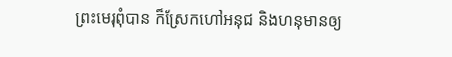ព្រះមេរុពុំបាន ក៏ស្រែកហៅអនុជ និងហនុមានឲ្យ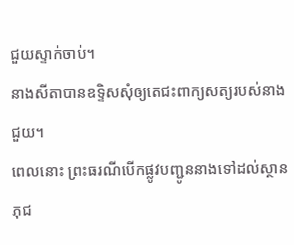ជួយស្ទាក់ចាប់។
នាងសីតាបានឧទ្ទិសសុំឲ្យតេជះពាក្យសត្យរបស់នាងជួយ។
ពេលនោះ ព្រះធរណីបើកផ្លូវបញ្ជូននាងទៅដល់ស្ថានភុជ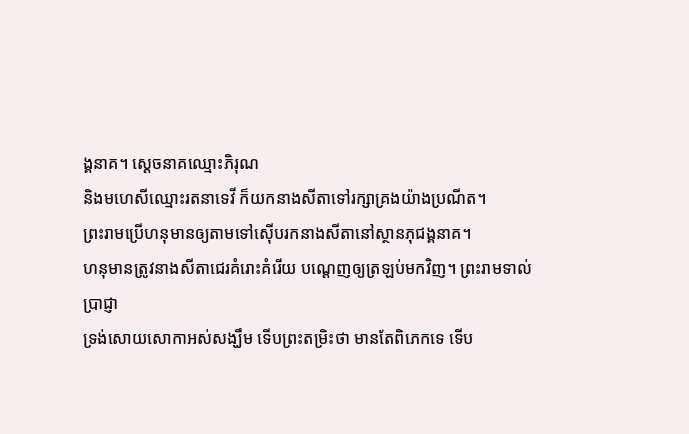ង្គនាគ។ ស្ដេចនាគឈ្មោះភិរុណ
និងមហេសីឈ្មោះរតនាទេវី ក៏យកនាងសីតាទៅរក្សាគ្រងយ៉ាងប្រណីត។
ព្រះរាមប្រើហនុមានឲ្យតាមទៅស៊ើបរកនាងសីតានៅស្ថានភុជង្គនាគ។
ហនុមានត្រូវនាងសីតាជេរគំរោះគំរើយ បណ្ដេញឲ្យត្រឡប់មកវិញ។ ព្រះរាមទាល់ប្រាជ្ញា
ទ្រង់សោយសោកាអស់សង្ឃឹម ទើបព្រះតម្រិះថា មានតែពិភេកទេ ទើប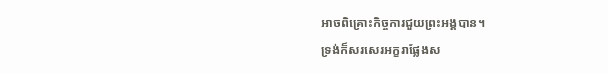អាចពិគ្រោះកិច្ចការជួយព្រះអង្គបាន។
ទ្រង់ក៏សរសេរអក្ខរាផ្លែងស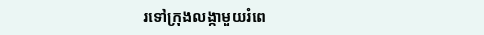រទៅក្រុងលង្កាមួយរំពេ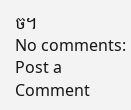ច។
No comments:
Post a Comment